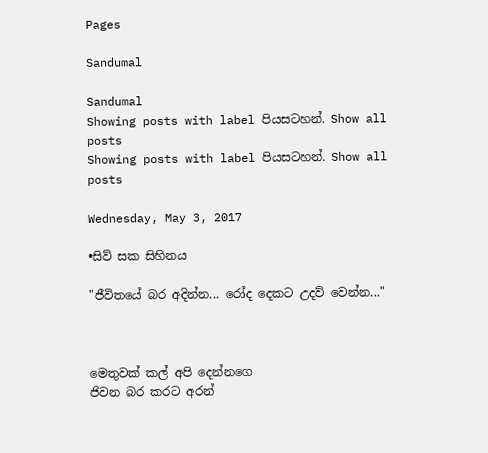Pages

Sandumal

Sandumal
Showing posts with label පියසටහන්. Show all posts
Showing posts with label පියසටහන්. Show all posts

Wednesday, May 3, 2017

•සිව් සක සිහිනය

"ජීවිතයේ බර අදින්න... රෝද දෙකට උදව් වෙන්න..."



මෙතුවක් කල් අපි දෙන්නගෙ
ජිවන බර කරට අරන්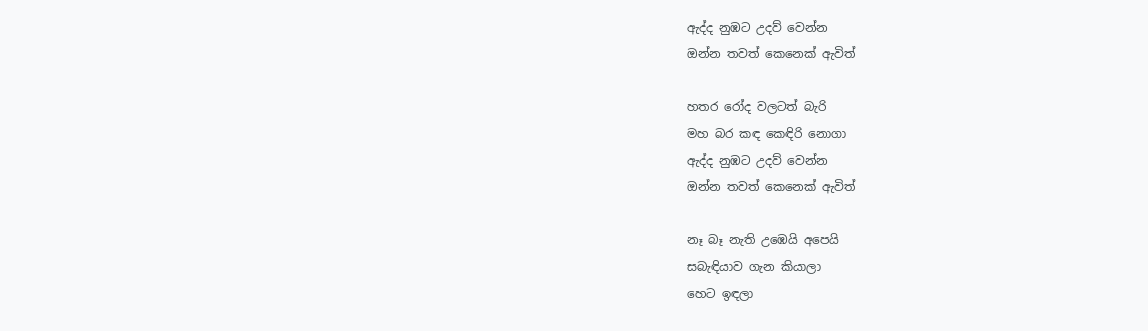ඇද්ද නුඹට උදව් වෙන්න
ඔන්න තවත් කෙනෙක් ඇවිත්

හතර රෝද වලටත් බැරි
මහ බර කඳ කෙඳිරි නොගා
ඇද්ද නුඹට උදව් වෙන්න
ඔන්න තවත් කෙනෙක් ඇවිත්

නෑ බෑ නැති උඹෙයි අපෙයි
සබැඳියාව ගැන කියාලා
හෙට ඉඳලා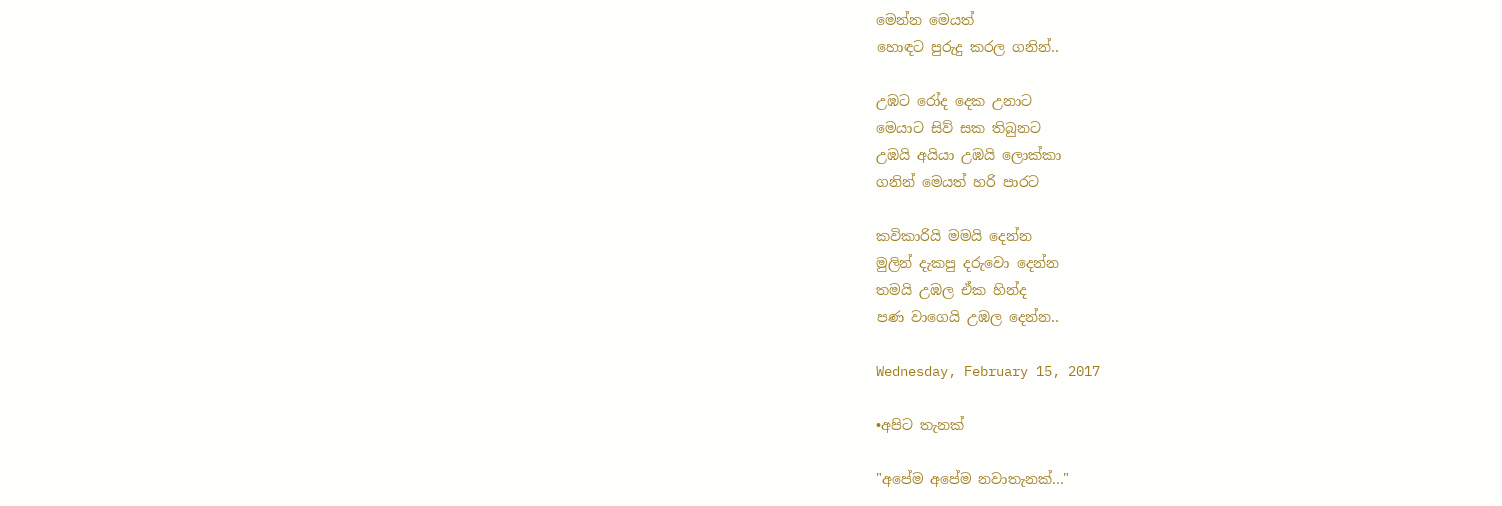මෙන්න මෙයත්
හොඳට පුරුදු කරල ගනින්..

උඹට රෝද දෙක උනාට
මෙයාට සිව් සක තිබුනට
උඹයි අයියා උඹයි ලොක්කා
ගනින් මෙයත් හරි පාරට

කවිකාරියි මමයි දෙන්න
මුලින් දැකපු දරුවො දෙන්න
තමයි උඹල ඒක හින්ද
පණ වාගෙයි උඹල දෙන්න..

Wednesday, February 15, 2017

•අපිට තැනක්

"අපේම අපේම නවාතැනක්..."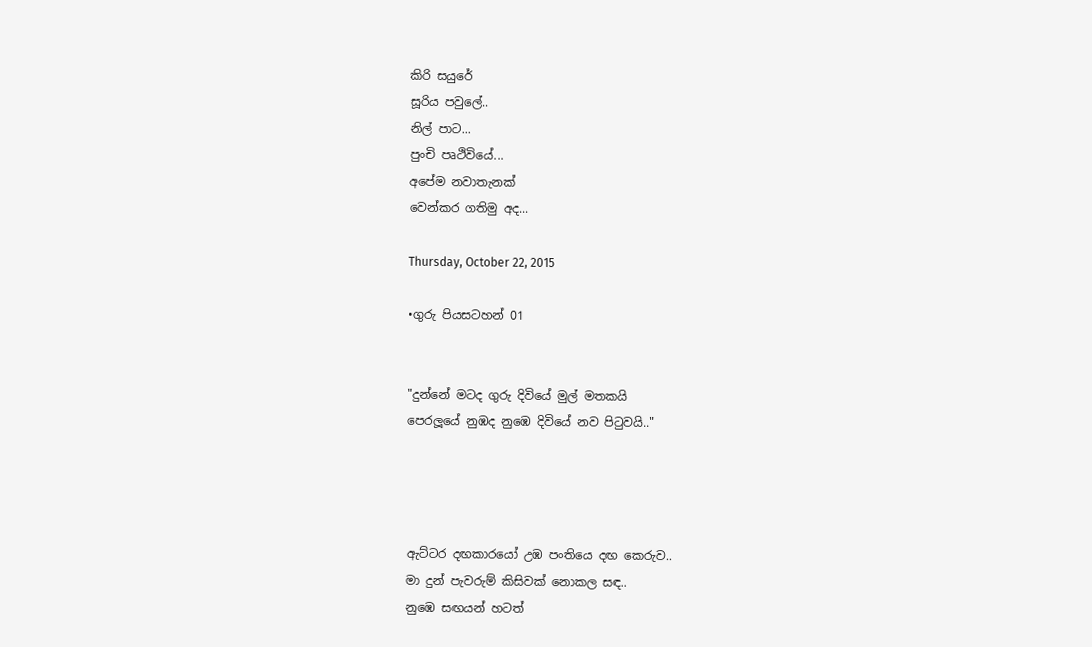කිරි සයුරේ
සූරිය පවුලේ..
නිල් පාට...
පුංචි පෘථිවියේ...
අපේම නවාතැනක්
වෙන්කර ගතිමු අද...

Thursday, October 22, 2015

•ගුරු පියසටහන් 01


"දුන්නේ මටද ගුරු දිවියේ මුල් මතකයි
පෙරලූයේ නුඹද නුඹෙ දිවියේ නව පිටුවයි.."




ඇට්ටර දඟකාරයෝ උඹ පංතියෙ දඟ කෙරුව..
මා දුන් පැවරුම් කිසිවක් නොකල සඳ..
නුඹෙ සඟයන් හටත්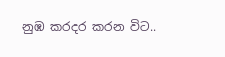නුඹ කරදර කරන විට..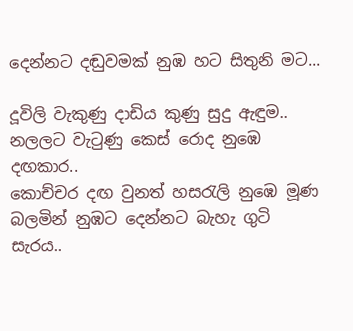දෙන්නට දඬුවමක් නුඹ හට සිතුනි මට...

දූවිලි වැකුණු දාඩිය කුණු සුදු ඇඳුම..
නලලට වැටුණු කෙස් රොද නුඹෙ දඟකාර..
කොච්චර දඟ වුනත් හසරැලි නුඹෙ මූණ
බලමින් නුඹට දෙන්නට බැහැ ගුටි සැරය..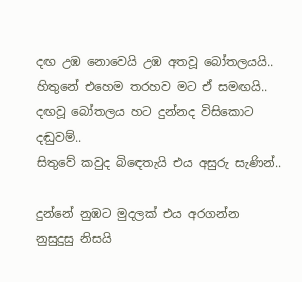දඟ උඹ නොවෙයි උඹ අතවූ බෝතලයයි..
හිතුනේ එහෙම තරහව මට ඒ සමඟයි..
දඟවූ බෝතලය හට දුන්නද විසිකොට දඬුවම්..
සිතුවේ කවුද බිඳෙතැයි එය අසුරු සැණින්..

දුන්නේ නුඹට මුදලක් එය අරගන්න
නුසුදුසු නිසයි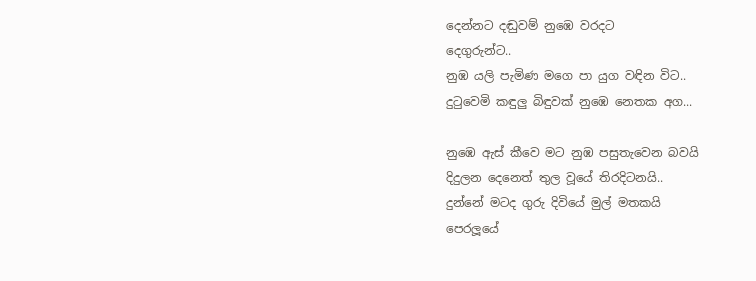දෙන්නට දඬුවම් නුඹෙ වරදට
දෙගුරුන්ට..
නුඹ යලි පැමිණ මගෙ පා යුග වඳින විට..
දුටුවෙමි කඳුලු බිඳුවක් නුඹෙ නෙතක අග...

නුඹෙ ඇස් කීවෙ මට නුඹ පසුතැවෙන බවයි
දිදුලන දෙනෙත් තුල වූයේ තිරදිටනයි..
දුන්නේ මටද ගුරු දිවියේ මුල් මතකයි
පෙරලූයේ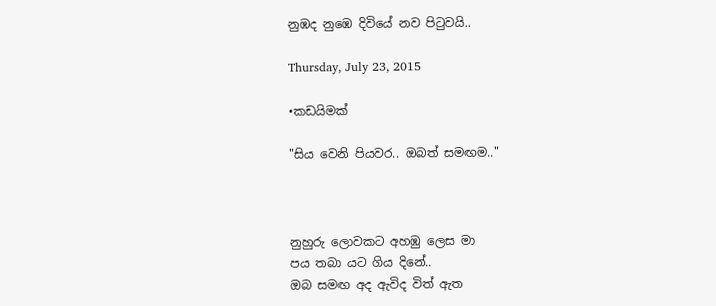නුඹද නුඹෙ දිවියේ නව පිටුවයි..

Thursday, July 23, 2015

•කඩයිමක්

"සිය වෙනි පියවර.. ඔබත් සමඟම.."



නුහුරු ලොවකට අහඹු ලෙස මා
පය තබා යට ගිය දිනේ..
ඔබ සමඟ අද ඇවිද විත් ඇත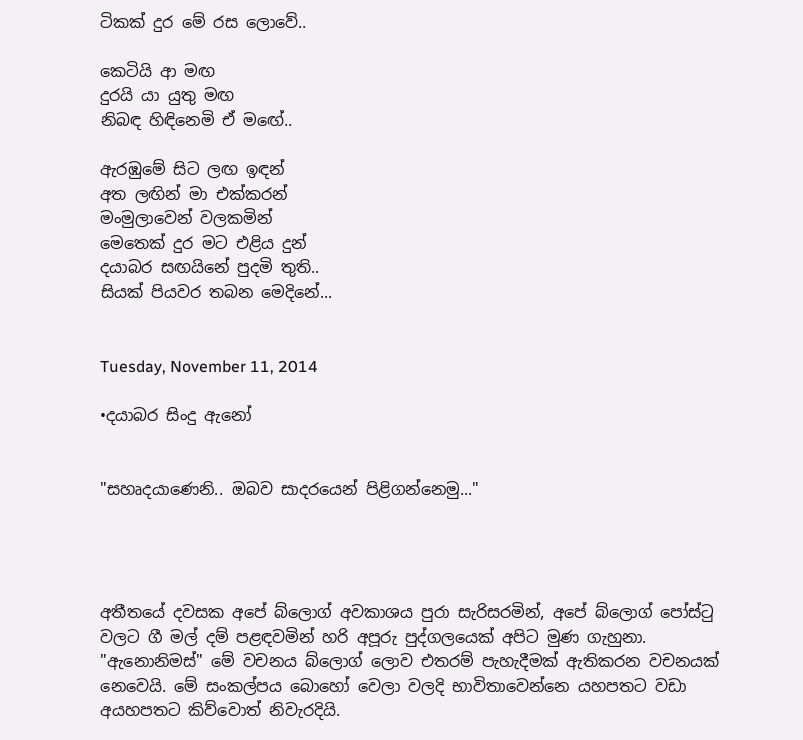ටිකක් දුර මේ රස ලොවේ..

කෙටියි ආ මඟ
දුරයි යා යුතු මඟ
නිබඳ හිඳිනෙමි ඒ මඟේ..

ඇරඹුමේ සිට ලඟ ඉඳන්
අත ලඟින් මා එක්කරන්
මංමුලාවෙන් වලකමින්
මෙතෙක් දුර මට එළිය දුන්
දයාබර සඟයිනේ පුදමි තුති..
සියක් පියවර තබන මෙදිනේ...


Tuesday, November 11, 2014

•දයාබර සිංදු ඇනෝ


"සහෘදයාණෙනි.. ඔබව සාදරයෙන් පිළිගන්නෙමු..."




අතීතයේ දවසක අපේ බ්ලොග් අවකාශය පුරා සැරිසරමින්, අපේ බ්ලොග් පෝස්ටු  වලට ගී මල් දම් පළඳවමින් හරි අපූරු පුද්ගලයෙක් අපිට මුණ ගැහුනා. "ඇනොනිමස්" මේ වචනය බ්ලොග් ලොව එතරම් පැහැදීමක් ඇතිකරන වචනයක් නෙවෙයි. මේ සංකල්පය බොහෝ වෙලා වලදි භාවිතාවෙන්නෙ යහපතට වඩා අයහපතට කිව්වොත් නිවැරදියි.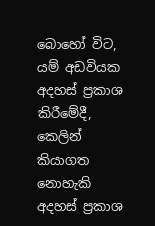බොහෝ විට, යම් අඩවියක අදහස් ප්‍රකාශ කිරීමේදී, කෙලින් කියාගත නොහැකි අදහස් ප්‍රකාශ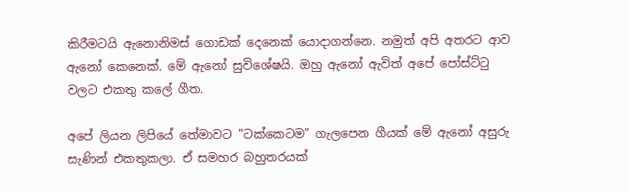කිරීමටයි ඇනොනිමස් ගොඩක් දෙනෙක් යොදාගන්නෙ. නමුත් අපි අතරට ආව ඇනෝ කෙනෙක්. මේ ඇනෝ සුවිශේෂයි. ඔහු ඇනෝ ඇවිත් අපේ පෝස්ට්ටු වලට එකතු කලේ ගීත.

අපේ ලියන ලිපියේ තේමාවට "ටක්කෙටම" ගැලපෙන ගීයක් මේ ඇනෝ අසුරු සැණින් එකතුකලා. ඒ සමහර බහුතරයක්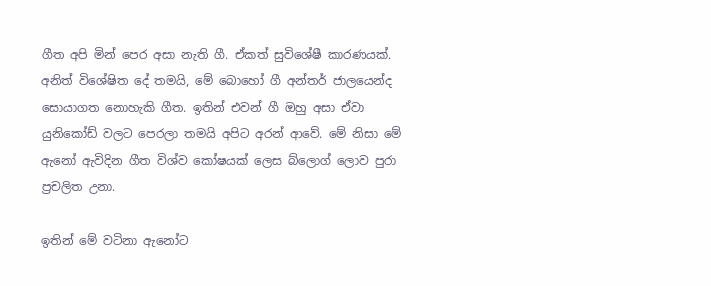ගීත අපි මින් පෙර අසා නැති ගී. ඒකත් සුවිශේෂී කාරණයක්. අනිත් විශේෂිත දේ තමයි, මේ බොහෝ ගී අන්තර් ජාලයෙන්ද සොයාගත නොහැකි ගීත. ඉතින් එවන් ගී ඔහු අසා ඒවා යුනිකෝඩ් වලට පෙරලා තමයි අපිට අරන් ආවේ. මේ නිසා මේ ඇනෝ ඇවිදින ගීත විශ්ව කෝෂයක් ලෙස බ්ලොග් ලොව පුරා ප්‍රචලිත උනා.

ඉතින් මේ වටිනා ඇනෝට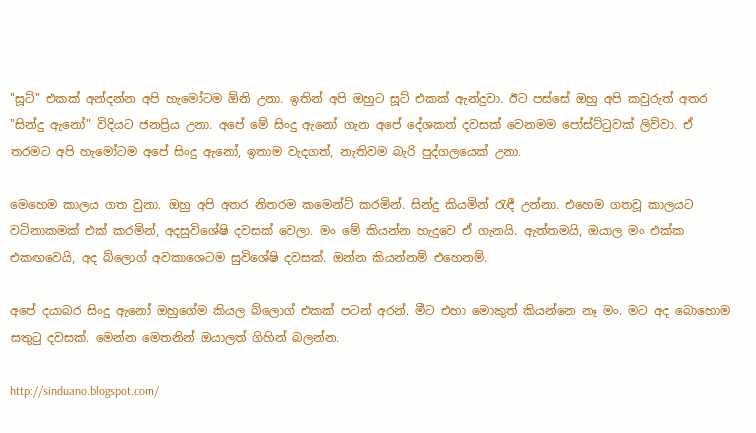"සූට්" එකක් අන්දන්න අපි හැමෝටම ඕනි උනා. ඉතින් අපි ඔහුට සූට් එකක් ඇන්දුවා. ඊට පස්සේ ඔහු අපි කවුරුත් අතර "සින්දු ඇනෝ" විදියට ජනප්‍රිය උනා. අපේ මේ සිංදු ඇනෝ ගැන අපේ දේශකත් දවසක් වෙනමම පෝස්ට්ටුවක් ලිව්වා. ඒ තරමට අපි හැමෝටම අපේ සිංදු ඇනෝ, ඉතාම වැදගත්, නැතිවම බැරි පුද්ගලයෙක් උනා.

මෙහෙම කාලය ගත වුනා. ඔහු අපි අතර නිතරම කමෙන්ට් කරමින්. සින්දු කියමින් රැඳී උන්නා. එහෙම ගතවූ කාලයට වටිනාකමක් එක් කරමින්, අදසුවිශේෂි දවසක් වෙලා. මං මේ කියන්න හැදුවෙ ඒ ගැනයි. ඇත්තමයි, ඔයාල මං එක්ක එකඟවෙයි, අද බ්ලොග් අවකාශෙටම සුවිශේෂි දවසක්. ඔන්න කියන්නම් එහෙනම්.

අපේ දයාබර සිංදු ඇනෝ ඔහුගේම කියල බ්ලොග් එකක් පටන් අරන්. මීට එහා මොකුත් කියන්නෙ නෑ මං. මට අද බොහොම සතුටු දවසක්. මෙන්න මෙතනින් ඔයාලත් ගිහින් බලන්න.

http://sinduano.blogspot.com/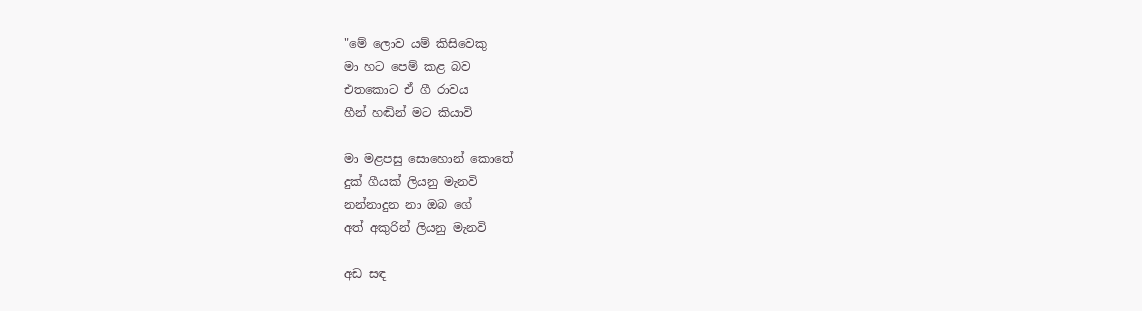"මේ ලොව යම් කිසිවෙකු
මා හට පෙම් කළ බව
එතකොට ඒ ගී රාවය
හීන් හඬින් මට කියාවි

මා මළපසු සොහොන් කොතේ
දුක් ගීයක් ලියනු මැනවි
නන්නාදුන නා ඔබ ගේ
අත් අකුරින් ලියනු මැනවි

අඩ සඳ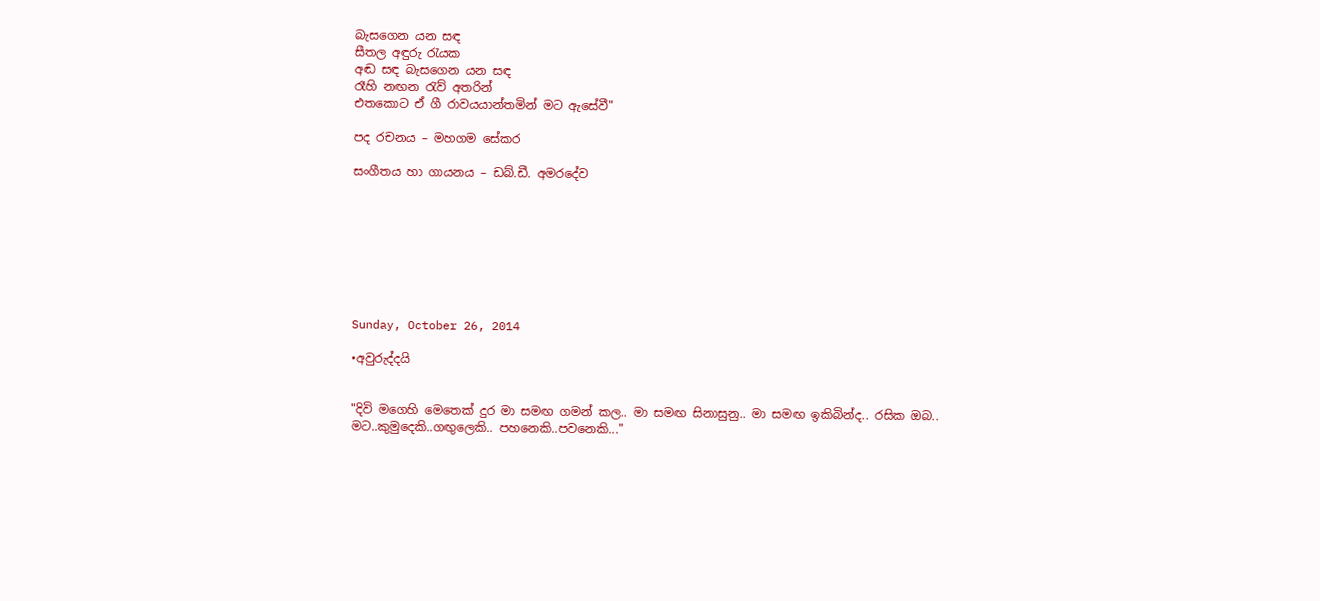බැසගෙන යන සඳ
සීතල අඳුරු රැයක
අඬ සඳ බැසගෙන යන සඳ
රෑහි නඟන රැව් අතරින්
එතකොට ඒ ගී රාවයයාන්තමින් මට ඇසේවී"

පද රචනය – මහගම සේකර

සංගීතය හා ගායනය – ඩබ්.ඩී. අමරදේව








Sunday, October 26, 2014

•අවුරුද්දයි


"දිවි මගෙහි මෙතෙක් දුර මා සමඟ ගමන් කල.. මා සමඟ සිනාසුනු.. මා සමඟ ඉකිබින්ද.. රසික ඔබ.. මට..කුමුදෙකි..ගඟුලෙකි.. පහනෙකි..පවනෙකි..."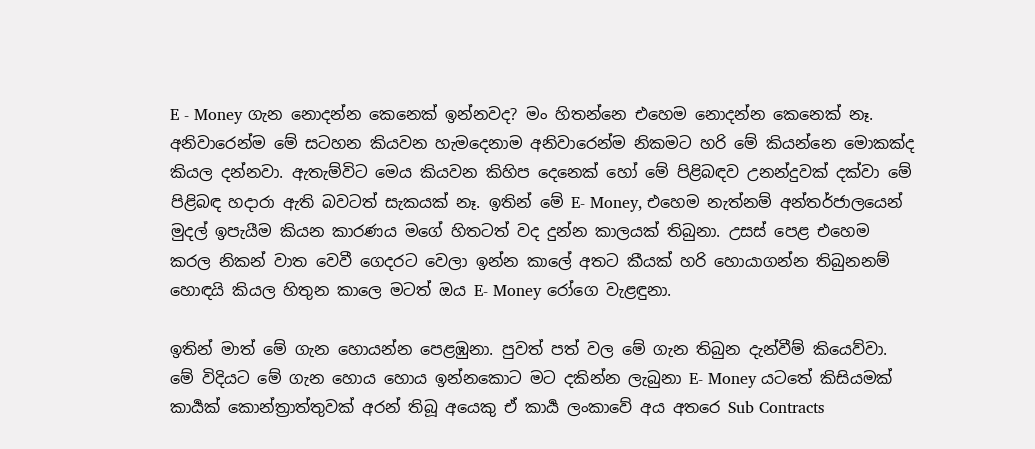E - Money ගැන නොදන්න කෙනෙක් ඉන්නවද? මං හිතන්නෙ එහෙම නොදන්න කෙනෙක් නෑ. අනිවාරෙන්ම මේ සටහන කියවන හැමදෙනාම අනිවාරෙන්ම නිකමට හරි මේ කියන්නෙ මොකක්ද කියල දන්නවා. ඇතැම්විට මෙය කියවන කිහිප දෙනෙක් හෝ මේ පිළිබඳව උනන්දුවක් දක්වා මේ පිළිබඳ හදාරා ඇති බවටත් සැකයක් නෑ. ඉතින් මේ E- Money, එහෙම නැත්නම් අන්තර්ජාලයෙන් මුදල් ඉපැයීම කියන කාරණය මගේ හිතටත් වද දුන්න කාලයක් තිබුනා. උසස් පෙළ එහෙම කරල නිකන් වාත වෙවී ගෙදරට වෙලා ඉන්න කාලේ අතට කීයක් හරි හොයාගන්න තිබුනනම් හොඳයි කියල හිතුන කාලෙ මටත් ඔය E- Money රෝගෙ වැළඳුනා.

ඉතින් මාත් මේ ගැන හොයන්න පෙළඹුනා. පුවත් පත් වල මේ ගැන තිබුන දැන්වීම් කියෙව්වා. මේ විදියට මේ ගැන හොය හොය ඉන්නකොට මට දකින්න ලැබුනා E- Money යටතේ කිසියමක් කාර්‍යක් කොන්ත්‍රාත්තුවක් අරන් තිබූ අයෙකු ඒ කාර්‍ය ලංකාවේ අය අතරෙ Sub Contracts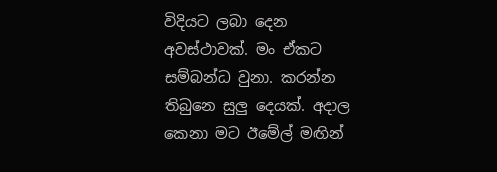විදියට ලබා දෙන අවස්ථාවක්. මං ඒකට සම්බන්ධ වුනා. කරන්න තිබුනෙ සුලු දෙයක්. අදාල කෙනා මට ඊමේල් මඟින්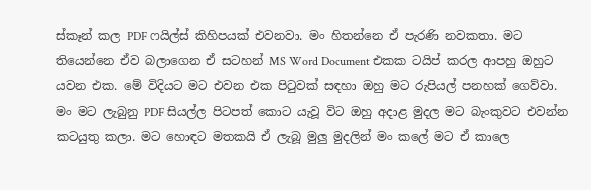ස්කෑන් කල PDF ෆයිල්ස් කිහිපයක් එවනවා. මං හිතන්නෙ ඒ පැරණි නවකතා. මට තියෙන්නෙ ඒව බලාගෙන ඒ සටහන් MS Word Document එකක ටයිප් කරල ආපහු ඔහුට යවන එක. මේ විදියට මට එවන එක පිටුවක් සඳහා ඔහු මට රුපියල් පනහක් ගෙව්වා. මං මට ලැබුනු PDF සියල්ල පිටපත් කොට යැවූ විට ඔහු අදාළ මුදල මට බැංකුවට එවන්න කටයුතු කලා. මට හොඳට මතකයි ඒ ලැබූ මුලු මුදලින් මං කලේ මට ඒ කාලෙ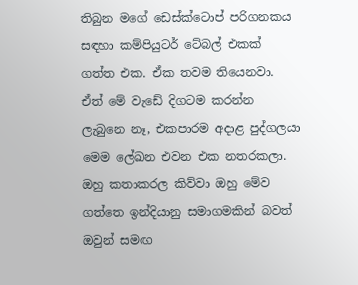තිබුන මගේ ඩෙස්ක්ටොප් පරිගනකය සඳහා කම්පියුටර් ටේබල් එකක් ගත්ත එක. ඒක තවම තියෙනවා. ඒත් මේ වැඩේ දිගටම කරන්න ලැබුනෙ නෑ, එකපාරම අදාළ පුද්ගලයා මෙම ලේඛන එවන එක නතරකලා. ඔහු කතාකරල කිව්වා ඔහු මේව ගත්තෙ ඉන්දියානු සමාගමකින් බවත් ඔවුන් සමඟ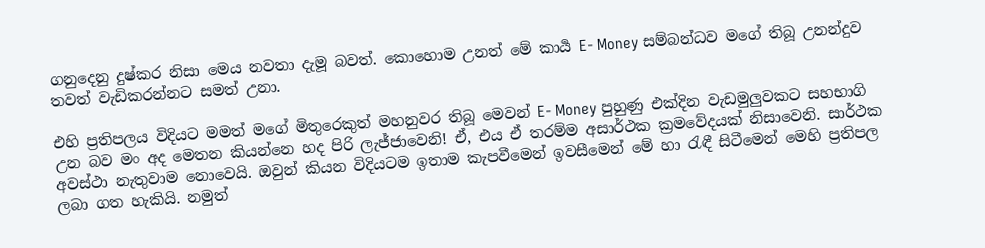ගනුදෙනු දුෂ්කර නිසා මෙය නවතා දැමූ බවත්. කොහොම උනත් මේ කාර්‍ය E- Money සම්බන්ධව මගේ තිබූ උනන්දුව තවත් වැඩිකරන්නට සමත් උනා.

එහි ප්‍රතිපලය විදියට මමත් මගේ මිතුරෙකුත් මහනුවර තිබූ මෙවන් E- Money පුහුණු එක්දින වැඩමුලුවකට සහභාගි උන බව මං අද මෙතන කියන්නෙ හද පිරි ලැජ්ජාවෙනි! ඒ, එය ඒ තරම්ම අසාර්ථක ක්‍රමවේදයක් නිසාවෙනි. සාර්ථක අවස්ථා නැතුවාම නොවෙයි. ඔවුන් කියන විදියටම ඉතාම කැපවීමෙන් ඉවසීමෙන් මේ හා රැඳී සිටීමෙන් මෙහි ප්‍රතිපල ලබා ගත හැකියි. නමුත්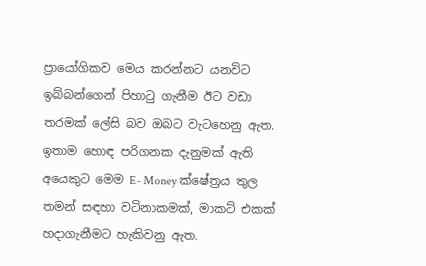ප්‍රායෝගිකව මෙය කරන්නට යනවිට ඉබ්බන්ගෙන් පිහාටු ගැනීම ඊට වඩා තරමක් ලේසි බව ඔබට වැටහෙනු ඇත. ඉතාම හොඳ පරිගනක දැනුමක් ඇති අයෙකුට මෙම E- Money ක්ෂේත්‍රය තුල තමන් සඳහා වටිනාකමක්, මාකට් එකක් හදාගැනීමට හැකිවනු ඇත.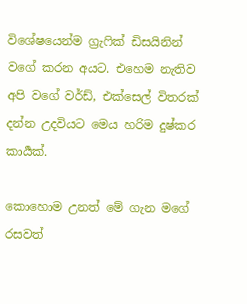විශේෂයෙන්ම ග්‍රැෆික් ඩිසයිනින් වගේ කරන අයට. එහෙම නැතිව අපි වගේ වර්ඩ්, එක්සෙල් විතරක් දන්න උදවියට මෙය හරිම දුෂ්කර කාර්‍යක්.

කොහොම උනත් මේ ගැන මගේ රසවත්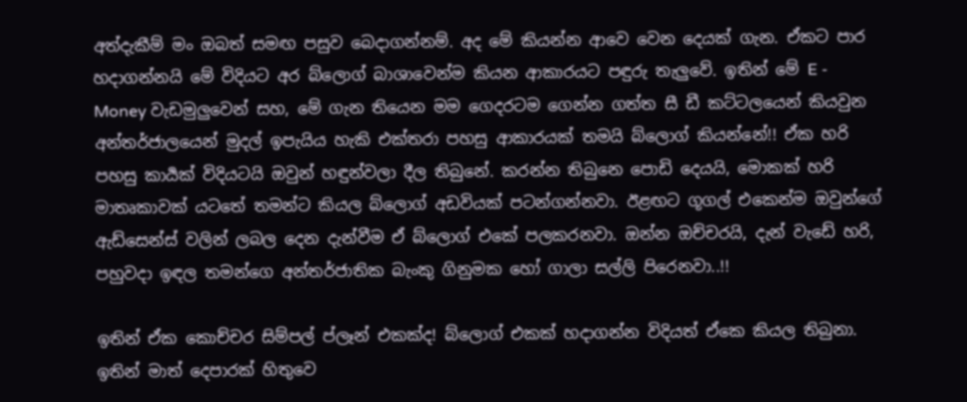අත්දැකීම් මං ඔබත් සමඟ පසුව බෙදාගන්නම්. අද මේ කියන්න ආවෙ වෙන දෙයක් ගැන. ඒකට පාර හදාගන්නයි මේ විදියට අර බ්ලොග් බාශාවෙන්ම කියන ආකාරයට පඳුරු තැලුවේ. ඉතින් මේ E - Money වැඩමුලුවෙන් සහ, මේ ගැන තියෙන මම ගෙදරටම ගෙන්න ගත්ත සී ඩී කට්ටලයෙන් කියවුන අන්තර්ජාලයෙන් මුදල් ඉපැයිය හැකි එක්තරා පහසු ආකාරයක් තමයි බ්ලොග් කියන්නේ!! ඒක හරි පහසු කාර්‍යක් විදියටයි ඔවුන් හඳුන්වලා දීල තිබුනේ. කරන්න තිබුනෙ පොඩි දෙයයි, මොකක් හරි මාතෘකාවක් යටතේ තමන්ට කියල බ්ලොග් අඩවියක් පටන්ගන්නවා. ඊළඟට ගූගල් එකෙන්ම ඔවුන්ගේ ඇඩ්සෙන්ස් වලින් ලබල දෙන දැන්වීම ඒ බ්ලොග් එකේ පලකරනවා. ඔන්න ඔච්චරයි, දැන් වැඩේ හරි, පහුවදා ඉඳල තමන්ගෙ අන්තර්ජාතික බැංකු ගිනුමක හෝ ගාලා සල්ලි පිරෙනවා..!!

ඉතින් ඒක කොච්චර සිම්පල් ප්ලෑන් එකක්ද! බ්ලොග් එකක් හදාගන්න විදියත් ඒකෙ කියල තිබුනා. ඉතින් මාත් දෙපාරක් හිතුවෙ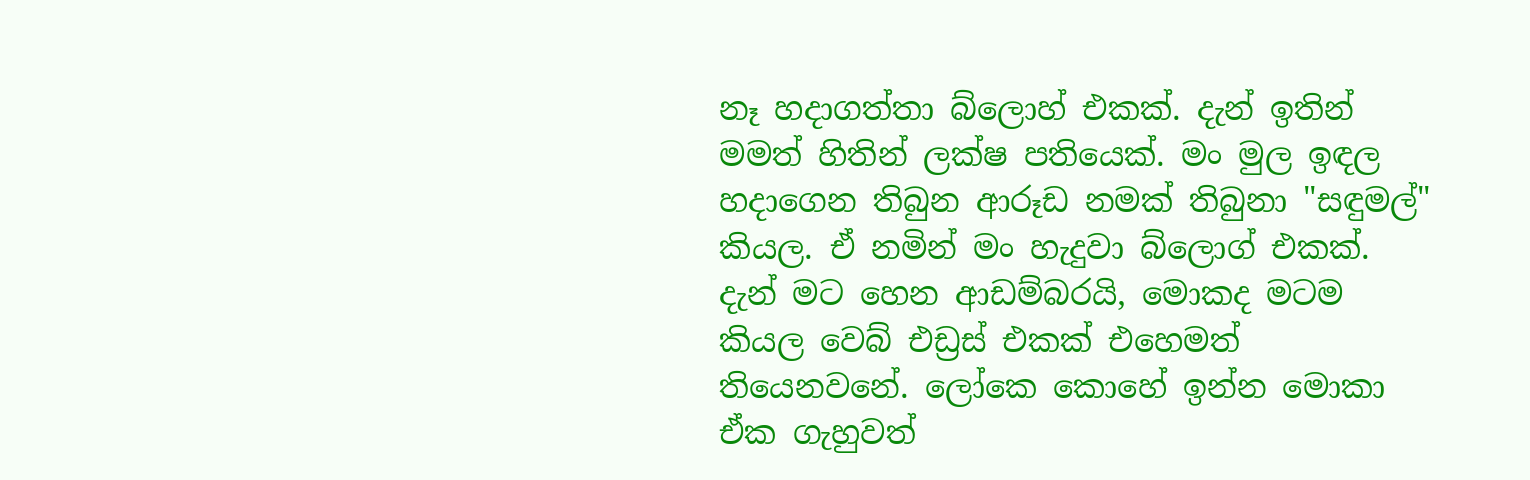නෑ හදාගත්තා බ්ලොහ් එකක්. දැන් ඉතින් මමත් හිතින් ලක්ෂ පතියෙක්. මං මුල ඉඳල හදාගෙන තිබුන ආරූඩ නමක් තිබුනා "සඳුමල්" කියල. ඒ නමින් මං හැදුවා බ්ලොග් එකක්. දැන් මට හෙන ආඩම්බරයි, මොකද මටම කියල වෙබ් එඩ්‍රස් එකක් එහෙමත් තියෙනවනේ. ලෝකෙ කොහේ ඉන්න මොකා ඒක ගැහුවත්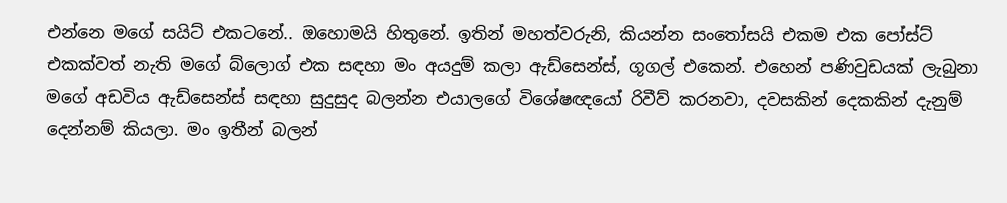එන්නෙ මගේ සයිට් එකටනේ.. ඔහොමයි හිතුනේ. ඉතින් මහත්වරුනි, කියන්න සංතෝසයි එකම එක පෝස්ට් එකක්වත් නැති මගේ බ්ලොග් එක සඳහා මං අයදුම් කලා ඇඩ්සෙන්ස්, ගූගල් එකෙන්. එහෙන් පණිවුඩයක් ලැබුනා මගේ අඩවිය ඇඩ්සෙන්ස් සඳහා සුදුසුද බලන්න එයාලගේ විශේෂඥයෝ රිවීව් කරනවා, දවසකින් දෙකකින් දැනුම් දෙන්නම් කියලා. මං ඉතීන් බලන්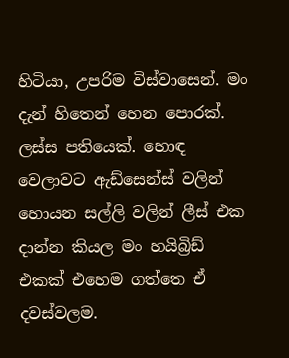හිටියා, උපරිම විස්වාසෙන්. මං දැන් හිතෙන් හෙන පොරක්. ලස්ස පතියෙක්. හොඳ වෙලාවට ඇඩ්සෙන්ස් වලින් හොයන සල්ලි වලින් ලීස් එක දාන්න කියල මං හයිබ්‍රිඩ් එකක් එහෙම ගත්තෙ ඒ දවස්වලම.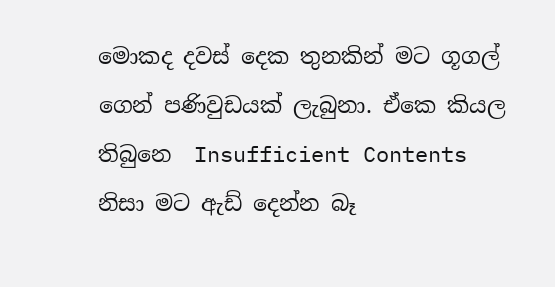මොකද දවස් දෙක තුනකින් මට ගූගල් ගෙන් පණිවුඩයක් ලැබුනා. ඒකෙ කියල තිබුනෙ  Insufficient Contents නිසා මට ඇඩ් දෙන්න බෑ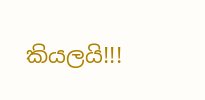කියලයි!!!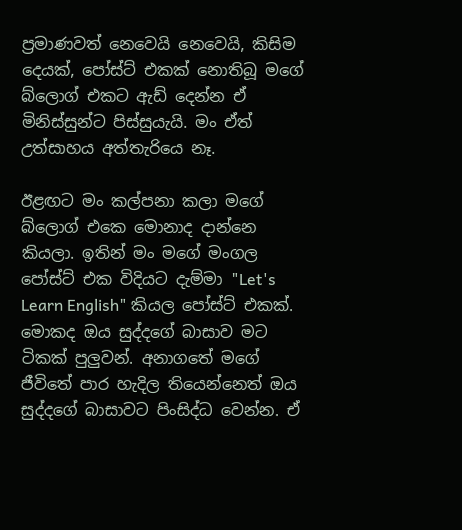ප්‍රමාණවත් නෙවෙයි නෙවෙයි, කිසිම දෙයක්, පෝස්ට් එකක් නොතිබූ මගේ බ්ලොග් එකට ඇඩ් දෙන්න ඒ මිනිස්සුන්ට පිස්සුයැයි. මං ඒත් උත්සාහය අත්තැරියෙ නෑ.

ඊළඟට මං කල්පනා කලා මගේ බ්ලොග් එකෙ මොනාද දාන්නෙ කියලා. ඉතින් මං මගේ මංගල පෝස්ට් එක විදියට දැම්මා "Let's Learn English" කියල පෝස්ට් එකක්. මොකද ඔය සුද්දගේ බාසාව මට ටිකක් පුලුවන්. අනාගතේ මගේ ජීවිතේ පාර හැදිල තියෙන්නෙත් ඔය සුද්දගේ බාසාවට පිංසිද්ධ වෙන්න. ඒ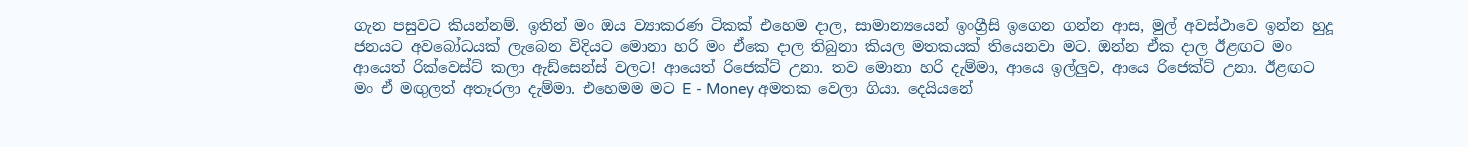ගැන පසුවට කියන්නම්. ඉතින් මං ඔය ව්‍යාකරණ ටිකක් එහෙම දාල, සාමාන්‍යයෙන් ඉංග්‍රීසි ඉගෙන ගන්න ආස, මුල් අවස්ථාවෙ ඉන්න හුදූ ජනයට අවබෝධයක් ලැබෙන විදියට මොනා හරි මං ඒකෙ දාල තිබුනා කියල මතකයක් තියෙනවා මට. ඔන්න ඒක දාල ඊළඟට මං ආයෙත් රික්වෙස්ට් කලා ඇඩ්සෙන්ස් වලට! ආයෙත් රිජෙක්ට් උනා. තව මොනා හරි දැම්මා, ආයෙ ඉල්ලුව, ආයෙ රිජෙක්ට් උනා. ඊළඟට මං ඒ මඟුලත් අතෑරලා දැම්මා. එහෙමම මට E - Money අමතක වෙලා ගියා. දෙයියනේ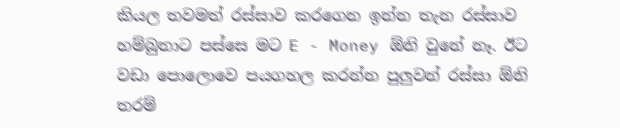කියල තවමත් රස්සාව කරගෙන ඉන්න තැන රස්සාව හම්බුනාට පස්සෙ මට E - Money ඕනි වුනේ නෑ. ඊට වඩා පොලොවෙ පයගහල කරන්න පුලුවන් රස්සා ඕනි තරම්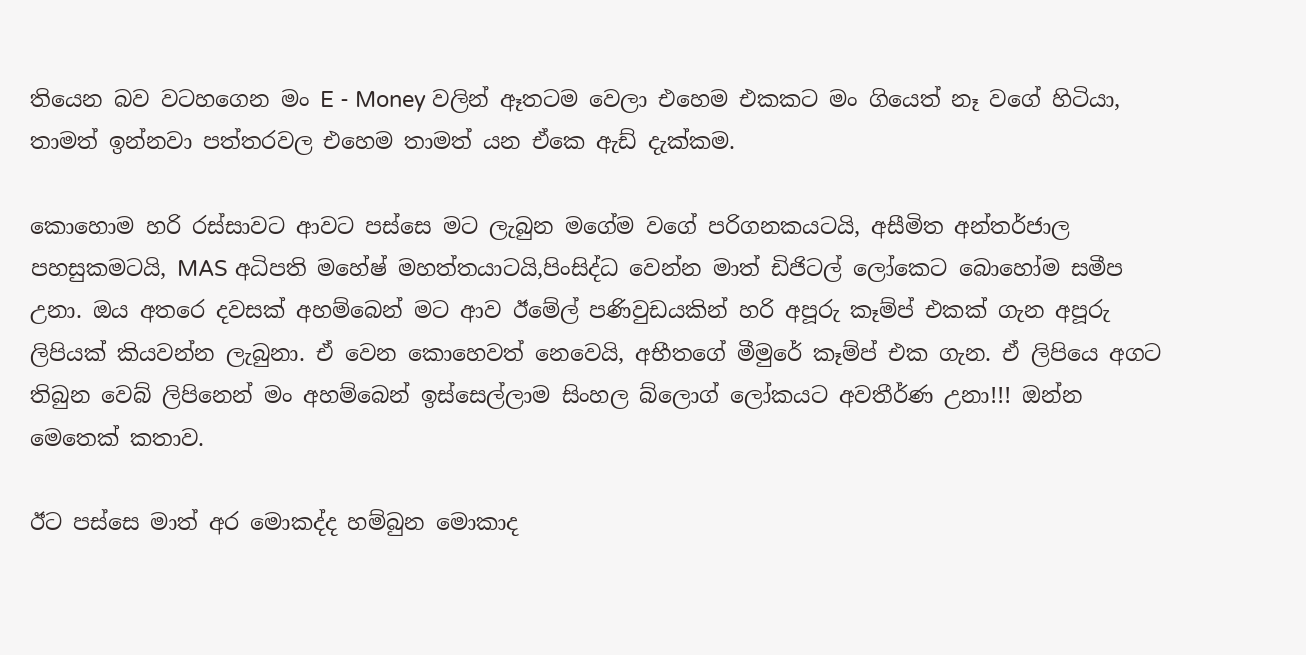තියෙන බව වටහගෙන මං E - Money වලින් ඈතටම වෙලා එහෙම එකකට මං ගියෙත් නෑ වගේ හිටියා, තාමත් ඉන්නවා පත්තරවල එහෙම තාමත් යන ඒකෙ ඇඩ් දැක්කම.

කොහොම හරි රස්සාවට ආවට පස්සෙ මට ලැබුන මගේම වගේ පරිගනකයටයි, අසීමිත අන්තර්ජාල පහසුකමටයි, MAS අධිපති මහේෂ් මහත්තයාටයි,පිංසිද්ධ වෙන්න මාත් ඩිජිටල් ලෝකෙට බොහෝම සමීප උනා. ඔය අතරෙ දවසක් අහම්බෙන් මට ආව ඊමේල් පණිවුඩයකින් හරි අපූරු කෑම්ප් එකක් ගැන අපූරු ලිපියක් කියවන්න ලැබුනා. ඒ වෙන කොහෙවත් නෙවෙයි, අභීතගේ මීමුරේ කෑම්ප් එක ගැන. ඒ ලිපියෙ අගට තිබුන වෙබ් ලිපිනෙන් මං අහම්බෙන් ඉස්සෙල්ලාම සිංහල බ්ලොග් ලෝකයට අවතීර්ණ උනා!!! ඔන්න මෙතෙක් කතාව.

ඊට පස්සෙ මාත් අර මොකද්ද හම්බුන මොකාද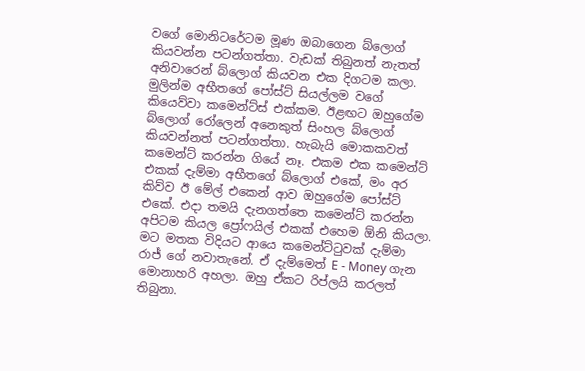වගේ මොනිටරේටම මූණ ඔබාගෙන බ්ලොග් කියවන්න පටන්ගත්තා. වැඩක් තිබුනත් නැතත් අනිවාරෙන් බ්ලොග් කියවන එක දිගටම කලා. මුලින්ම අභීතගේ පෝස්ට් සියල්ලම වගේ කියෙව්වා කමෙන්ට්ස් එක්කම. ඊළඟට ඔහුගේම බ්ලොග් රෝලෙන් අනෙකුත් සිංහල බ්ලොග් කියවන්නත් පටන්ගත්තා. හැබැ‍යි මොකකවත් කමෙන්ට් කරන්න ගියේ නෑ. එකම එක කමෙන්ට් එකක් දැම්මා අභීතගේ බ්ලොග් එකේ, මං අර කිව්ව ඊ මේල් එකෙන් ආව ඔහුගේම පෝස්ට් එකේ. එදා තමයි දැනගත්තෙ කමෙන්ට් කරන්න අපිටම කියල ප්‍රෝෆයිල් එකක් එහෙම ඕනි කියලා. මට මතක විදියට ආයෙ කමෙන්ට්ටුවක් දැම්මා රාජ් ගේ නවාතැනේ. ඒ දැම්මෙත් E - Money ගැන මොනාහරි අහලා. ඔහු ඒකට රිප්ලයි කරලත් තිබුනා.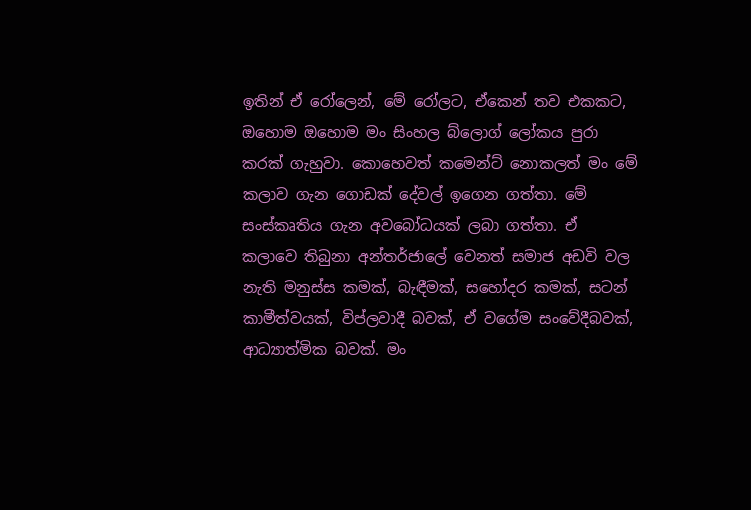ඉතින් ඒ රෝලෙන්, මේ රෝලට, ඒකෙන් තව එකකට, ඔහොම ඔහොම මං සිංහල බ්ලොග් ලෝකය පුරා කරක් ගැහුවා. කොහෙවත් කමෙන්ට් නොකලත් මං මේ කලාව ගැන ගොඩක් දේවල් ඉගෙන ගත්තා. මේ සංස්කෘතිය ගැන අවබෝධයක් ලබා ගත්තා. ඒ කලාවෙ තිබුනා අන්තර්ජාලේ වෙනත් සමාජ අඩවි වල නැති මනුස්ස කමක්, බැඳීමක්, සහෝදර කමක්, සටන් කාමීත්වයක්, විප්ලවාදී බවක්, ඒ වගේම සංවේදීබවක්, ආධ්‍යාත්මික බවක්. මං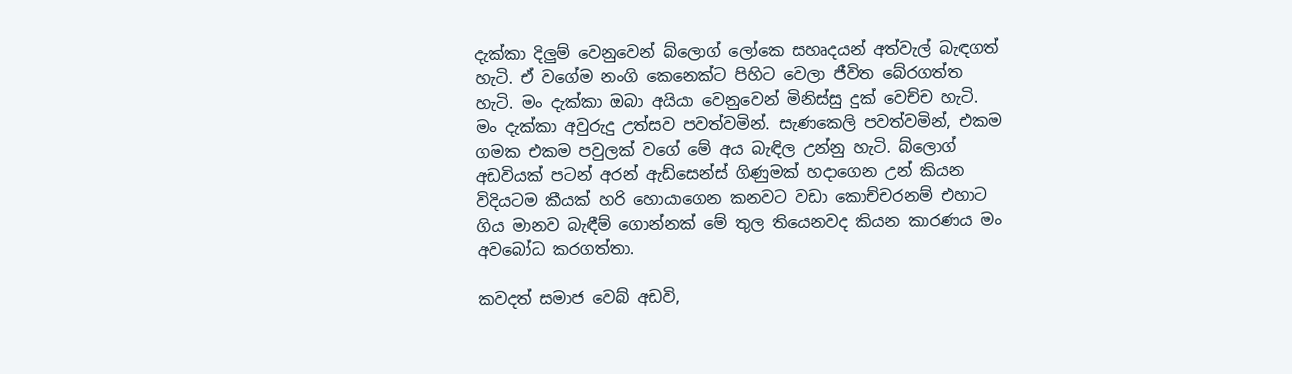දැක්කා දිලුම් වෙනුවෙන් බ්ලොග් ලෝකෙ සහෘදයන් අත්වැල් බැඳගත් හැටි. ඒ වගේම නංගි කෙනෙක්ට පිහිට වෙලා ජීවිත බේරගත්ත හැටි. මං දැක්කා ඔබා අයියා වෙනුවෙන් මිනිස්සු දුක් වෙච්ච හැටි. මං දැක්කා අවුරුදු උත්සව පවත්වමින්. සැණකෙලි පවත්වමින්, එකම ගමක එකම පවුලක් වගේ මේ අය බැඳිල උන්නු හැටි. බ්ලොග් අඩවියක් පටන් අරන් ඇඩ්සෙන්ස් ගිණුමක් හදාගෙන උන් කියන විදියටම කීයක් හරි හොයාගෙන කනවට වඩා කොච්චරනම් එහාට ගිය මානව බැඳීම් ගොන්නක් මේ තුල තියෙනවද කියන කාරණය මං අවබෝධ කරගත්තා.

කවදත් සමාජ වෙබ් අඩවි,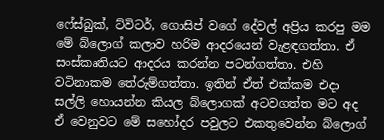ෆේස්බුක්, ට්විටර්, ගොසිප් වගේ දේවල් අප්‍රිය කරපු මම මේ බ්ලොග් කලාව හරිම ආදරයෙන් වැළඳගත්තා. ඒ සංස්කෘතියට ආදරය කරන්න පටන්ගත්තා. එහි වටිනාකම තේරුම්ගත්තා. ඉතින් ඒත් එක්කම එදා සල්ලි හොයන්න කියල බ්ලොගක් අටවගත්ත මට අද ඒ වෙනුවට මේ සහෝදර පවුලට එකතුවෙන්න බ්ලොග්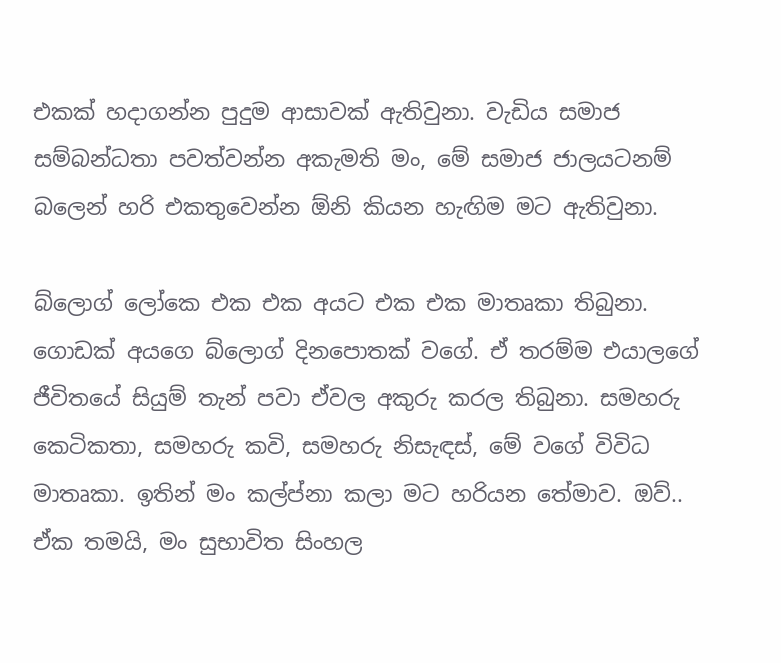එකක් හදාගන්න පුදුම ආසාවක් ඇතිවුනා. වැඩිය සමාජ සම්බන්ධතා පවත්වන්න අකැමති මං, මේ සමාජ ජාලයටනම් බලෙන් හරි එකතුවෙන්න ඕනි කියන හැඟිම මට ඇතිවුනා.

බ්ලොග් ලෝකෙ එක එක අයට එක එක මාතෘකා තිබුනා. ගොඩක් අයගෙ බ්ලොග් දිනපොතක් වගේ. ඒ තරම්ම එයාලගේ ජීවිතයේ සියුම් තැන් පවා ඒවල අකුරු කරල තිබුනා. සමහරු කෙටිකතා, සමහරු කවි, සමහරු නිසැඳස්, මේ වගේ විවිධ මාතෘකා. ඉතින් මං කල්ප්නා කලා මට හරියන තේමාව. ඔව්.. ඒක තමයි, මං සුභාවිත සිංහල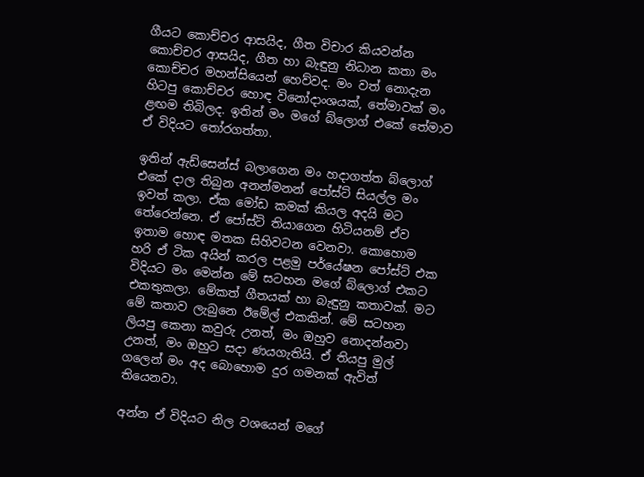ගීයට කොච්චර ආසයිද, ගීත විචාර කියවන්න කොච්චර ආසයිද, ගීත හා බැඳුනු නිධාන කතා මං කොච්චර මහන්සියෙන් හෙව්වද. මං වත් නොදැන හිටපු කොච්චර හොඳ විනෝදාංශයක්, තේමාවක් මං ළඟම තිබිලද. ඉතින් මං මගේ බ්ලොග් එකේ තේමාව ඒ විදියට තෝරගත්තා.

ඉතින් ඇඩ්සෙන්ස් බලාගෙන මං හදාගත්ත බ්ලොග් එකේ දාල තිබුන අනන්මනන් පෝස්ට් සියල්ල මං ඉවත් කලා. ඒක මෝඩ කමක් කියල අදයි මට තේරෙන්නෙ. ඒ පෝස්ට් තියාගෙන හිටියනම් ඒව ඉතාම හොඳ මතක සිහිවටන වෙනවා. කොහොම හරි ඒ ටික අයින් කරල පළමු පර්යේෂන පෝස්ට් එක විදියට මං මෙන්න මේ සටහන මගේ බ්ලොග් එකට එකතුකලා. මේකත් ගීතයක් හා බැඳුනු කතාවක්. මට මේ කතාව ලැබුනෙ ඊමේල් එකකින්. මේ සටහන ලියපු කෙනා කවුරු උනත්, මං ඔහුව නොදන්නවා උනත්, මං ඔහුට සදා ණයගැතියි. ඒ තියපු මුල් ගලෙන් මං අද බොහොම දුර ගමනක් ඇවිත් තියෙනවා.

අන්න ඒ විදියට නිල වශයෙන් මගේ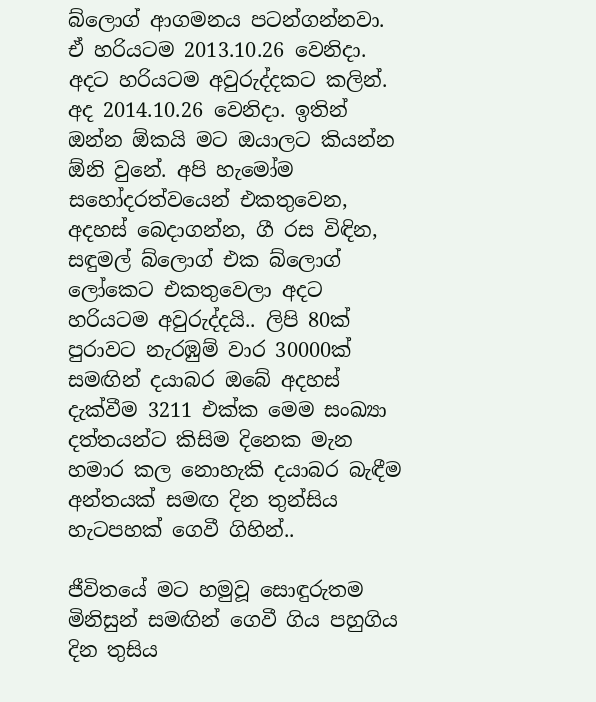බ්ලොග් ආගමනය පටන්ගන්නවා. ඒ හරියටම 2013.10.26 වෙනිදා. අදට හරියටම අවුරුද්දකට කලින්. අද 2014.10.26 වෙනිදා. ඉතින් ඔන්න ඕකයි මට ඔයාලට කියන්න ඕනි වුනේ. අපි හැමෝම සහෝදරත්වයෙන් එකතුවෙන, අදහස් බෙදාගන්න, ගී රස විඳින, සඳුමල් බ්ලොග් එක බ්ලොග් ලෝකෙට එකතුවෙලා අදට හරියටම අවුරුද්දයි.. ලිපි 80ක් පුරාවට නැරඹුම් වාර 30000ක් සමඟින් දයාබර ඔබේ අදහස් දැක්වීම 3211 එක්ක මෙම සංඛ්‍යා දත්තයන්ට කිසිම දිනෙක මැන හමාර කල නොහැකි දයාබර බැඳීම අන්තයක් සමඟ දින තුන්සිය හැටපහක් ගෙවී ගිහින්..

ජීවිතයේ මට හමුවූ සොඳුරුතම මිනිසුන් සමඟින් ගෙවී ගිය පහුගිය දින තුසිය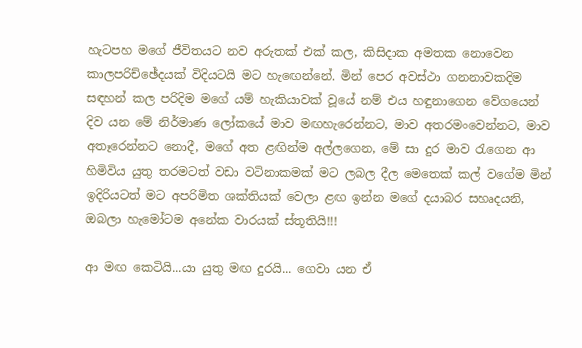හැටපහ මගේ ජීවිතයට නව අරුතක් එක් කල, කිසිදාක අමතක නොවෙන කාලපරිච්ඡේදයක් විදියටයි මට හැඟෙන්නේ. මින් පෙර අවස්ථා ගනනාවකදිම සඳහන් කල පරිදිම මගේ යම් හැකියාවක් වූයේ නම් එය හඳුනාගෙන වේගයෙන් දිව යන මේ නිර්මාණ ලෝකයේ මාව මඟහැරෙන්නට, මාව අතරමංවෙන්නට, මාව අතෑරෙන්නට නොදී, මගේ අත ළඟින්ම අල්ලගෙන, මේ සා දුර මාව රැගෙන ආ හිමිවිය යුතු තරමටත් වඩා වටිනාකමක් මට ලබල දීල මෙතෙක් කල් වගේම මින් ඉදිරියටත් මට අපරිමිත ශක්තියක් වෙලා ළඟ ඉන්න මගේ දයාබර සහෘදයනි, ඔබලා හැමෝටම අනේක වාරයක් ස්තූතියි!!!

ආ මඟ කෙටියි...යා යුතු මඟ දුරයි... ගෙවා යන ඒ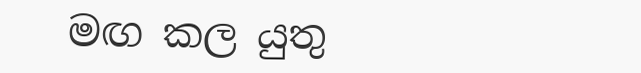මඟ කල යුතු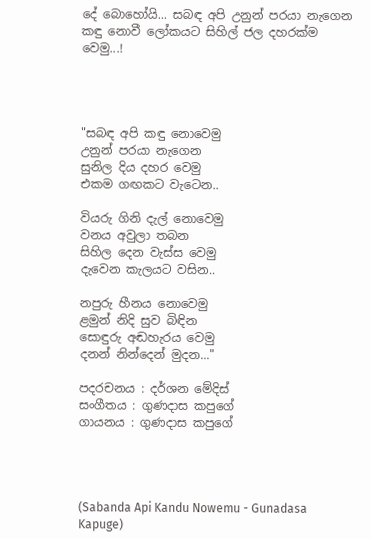දේ බොහෝයි... සබඳ අපි උනුන් පරයා නැගෙන කඳු නොවී ලෝකයට සිහිල් ජල දහරක්ම වෙමු...!




"සබඳ අපි කඳු නොවෙමු
උනුන් පරයා නැගෙන
සුනිල දිය දහර වෙමු
එකම ගඟකට වැටෙන..

වියරු ගිනි දැල් නොවෙමු
වනය අවුලා තබන
සිහිල දෙන වැස්ස වෙමු
දැවෙන කැලයට වසින..

නපුරු හීනය නොවෙමු
ළමුන් නිදි සුව බිඳින
සොඳුරු අඬහැරය වෙමු
දනන් නින්දෙන් මුදන..."

පදරචනය : දර්ශන මේදිස්
සංගීතය : ගුණදාස කපුගේ
ගායනය : ගුණදාස කපුගේ




(Sabanda Api Kandu Nowemu - Gunadasa Kapuge)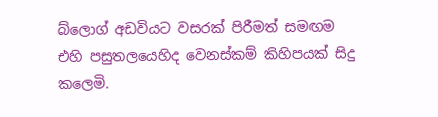බ්ලොග් අඩවියට වසරක් පිරීමත් සමඟම එහි පසුතලයෙහිද වෙනස්කම් කිහිපයක් සිදු කලෙමි.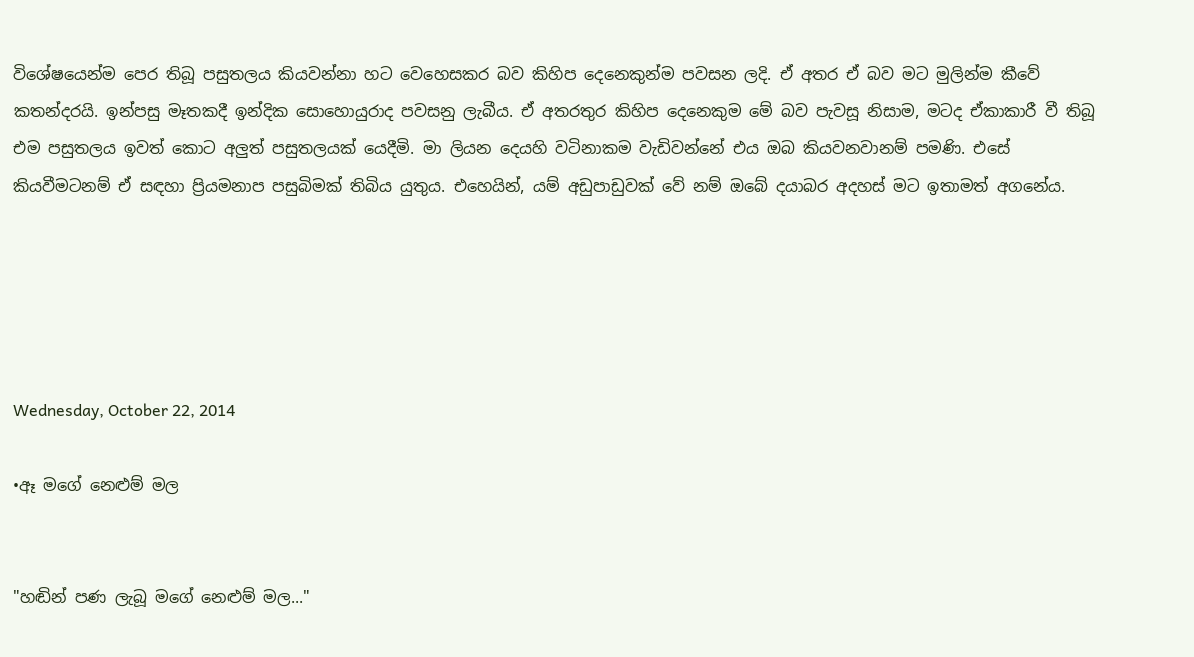විශේෂයෙන්ම පෙර තිබූ පසුතලය කියවන්නා හට වෙහෙසකර බව කිහිප දෙනෙකුන්ම පවසන ලදි. ඒ අතර ඒ බව මට මුලින්ම කීවේ කතන්දරයි. ඉන්පසු මෑතකදී ඉන්දික සොහොයුරාද පවසනු ලැබීය. ඒ අතරතුර කිහිප දෙනෙකුම මේ බව පැවසූ නිසාම, මටද ඒකාකාරී වී තිබූ එම පසුතලය ඉවත් කොට අලුත් පසුතලයක් යෙදීමි. මා ලියන දෙයහි වටිනාකම වැඩිවන්නේ එය ඔබ කියවනවානම් පමණි. එසේ කියවීමටනම් ඒ සඳහා ප්‍රියමනාප පසුබිමක් තිබිය යුතුය. එහෙයින්, යම් අඩුපාඩුවක් වේ නම් ඔබේ දයාබර අදහස් මට ඉතාමත් අගනේය.





Wednesday, October 22, 2014

•ඈ මගේ නෙළුම් මල


"හඬින් පණ ලැබූ මගේ නෙළුම් මල..."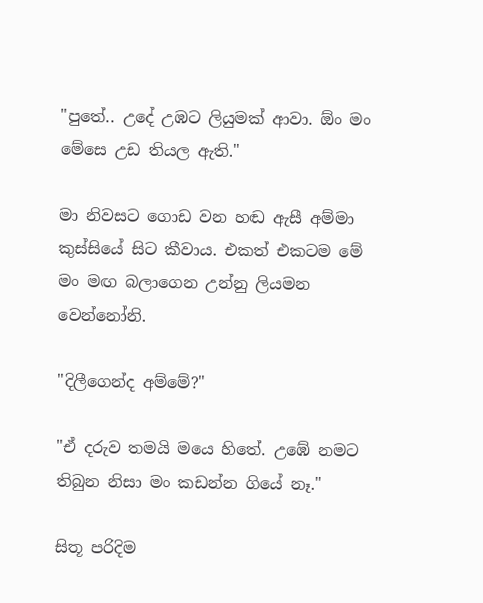"පුතේ.. උදේ උඹට ලියුමක් ආවා. ඕං මං මේසෙ උඩ තියල ඇති."

මා නිවසට ගොඩ වන හඬ ඇසී අම්මා කුස්සියේ සිට කීවාය. එකත් එකටම මේ මං මඟ බලාගෙන උන්නු ලියමන වෙන්නෝනි.

"දිලීගෙන්ද අම්මේ?"

"ඒ දරුව තමයි මයෙ හිතේ. උඹේ නමට තිබුන නිසා මං කඩන්න ගියේ නෑ."

සිතූ පරිදිම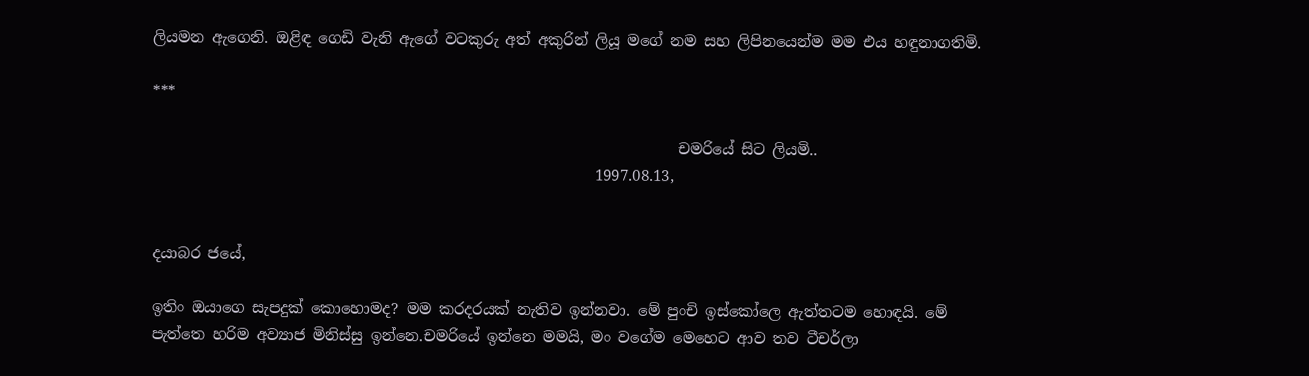ලියමන ඇගෙනි. ඔළිඳ ගෙඩි වැනි ඇගේ වටකුරු අත් අකුරින් ලියූ මගේ නම සහ ලිපිනයෙන්ම මම එය හඳුනාගතිමි.

***

                                                                      චමරියේ සිට ලියමි..
                                                           1997.08.13,


දයාබර ජයේ,

ඉතිං ඔයාගෙ සැපදුක් කොහොමද? මම කරදරයක් නැතිව ඉන්නවා. මේ පුංචි ඉස්කෝලෙ ඇත්තටම හොඳයි. මේ පැත්තෙ හරිම අව්‍යාජ මිනිස්සු ඉන්නෙ.චමරියේ ඉන්නෙ මමයි, මං වගේම මෙහෙට ආව තව ටීචර්ලා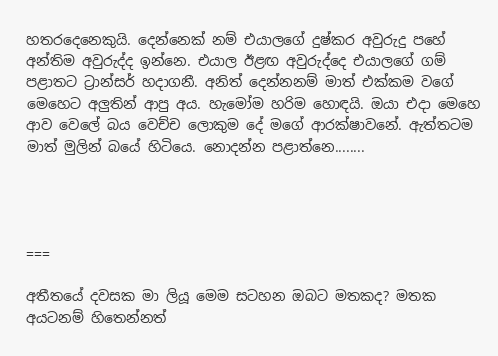හතරදෙනෙකුයි. දෙන්නෙක් නම් එයාලගේ දුෂ්කර අවුරුදු පහේ අන්තිම අවුරුද්ද ඉන්නෙ. එයාල ඊළඟ අවුරුද්දෙ එයාලගේ ගම් පළාතට ට්‍රාන්සර් හදාගනී. අනිත් දෙන්නනම් මාත් එක්කම වගේ මෙහෙට අලුතින් ආපු අය. හැමෝම හරිම හොඳයි. ඔයා එදා මෙහෙ ආව වෙලේ බය වෙච්ච ලොකුම දේ මගේ ආරක්ෂාවනේ. ඇත්තටම මාත් මුලින් බයේ හිටියෙ. නොදන්න පළාත්නෙ........




===

අතීතයේ දවසක මා ලියූ මෙම සටහන ඔබට මතකද? මතක අයටනම් හිතෙන්නත්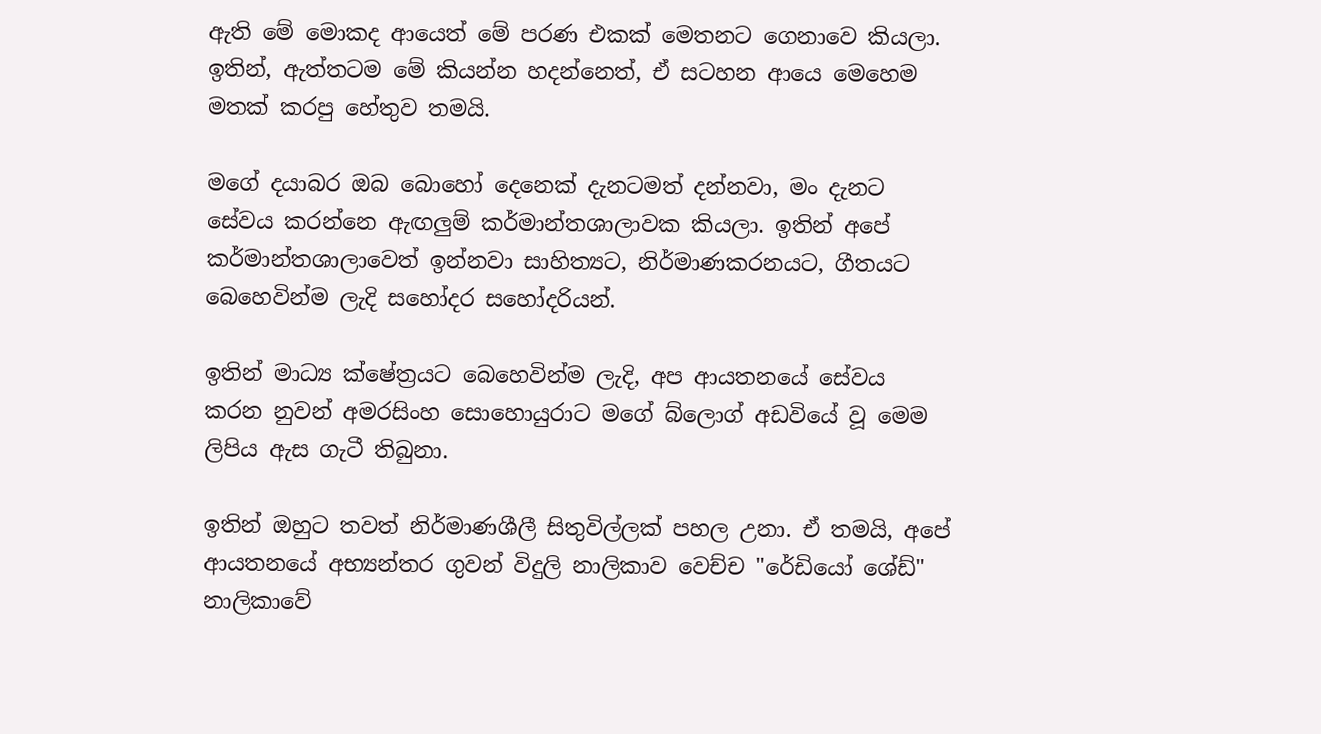ඇති මේ මොකද ආයෙත් මේ පරණ එකක් මෙතනට ගෙනාවෙ කියලා. ඉතින්, ඇත්තටම මේ කියන්න හදන්නෙත්, ඒ සටහන ආයෙ මෙහෙම මතක් කරපු හේතුව තමයි.

මගේ දයාබර ඔබ බොහෝ දෙනෙක් දැනටමත් දන්නවා, මං දැනට සේවය කරන්නෙ ඇඟලුම් කර්මාන්තශාලාවක කියලා. ඉතින් අපේ කර්මාන්තශාලාවෙත් ඉන්නවා සාහිත්‍යට, නිර්මාණකරනයට, ගීතයට බෙහෙවින්ම ලැදි සහෝදර සහෝදරියන්.

ඉතින් මාධ්‍ය ක්ෂේත්‍රයට බෙහෙවින්ම ලැදි, අප ආයතනයේ සේවය කරන නුවන් අමරසිංහ සොහොයුරාට මගේ බ්ලොග් අඩවියේ වූ මෙම ලිපිය ඇස ගැටී තිබුනා.

ඉතින් ඔහුට තවත් නිර්මාණශීලී සිතුවිල්ලක් පහල උනා. ඒ තමයි, අපේ ආයතනයේ අභ්‍යන්තර ගුවන් විදුලි නාලිකාව වෙච්ච "රේඩියෝ ශේඩ්" නාලිකාවේ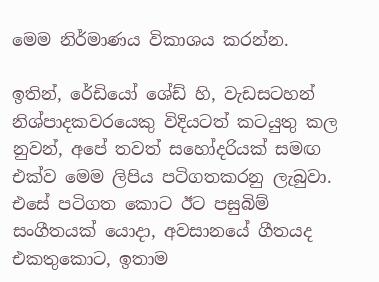මෙම නිර්මාණය විකාශය කරන්න.

ඉතින්, රේඩියෝ ශේඩ් හි, වැඩසටහන් නිශ්පාදකවරයෙකු විදියටත් කටයුතු කල නුවන්, අපේ තවත් සහෝදරියක් සමඟ එක්ව මෙම ලිපිය පටිගතකරනු ලැබුවා. එසේ පටිගත කොට ඊට පසුබිම් සංගීතයක් යොදා, අවසානයේ ගීතයද එකතුකොට, ඉතාම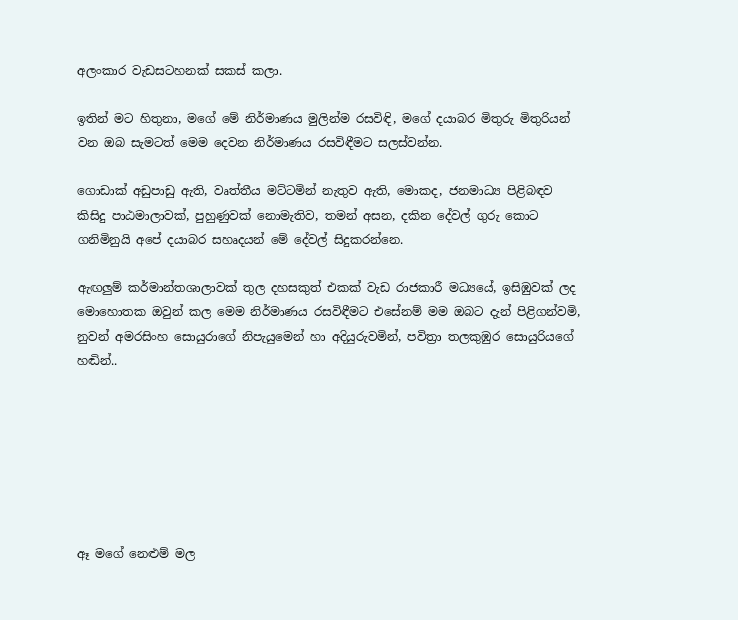අලංකාර වැඩසටහනක් සකස් කලා.

ඉතින් මට හිතුනා, මගේ මේ නිර්මාණය මුලින්ම රසවිඳි, මගේ දයාබර මිතුරු මිතුරියන් වන ඔබ සැමටත් මෙම දෙවන නිර්මාණය රසවිඳීමට සලස්වන්න.

ගොඩාක් අඩුපාඩු ඇති, වෘත්තීය මට්ටමින් නැතුව ඇති, මොකද, ජනමාධ්‍ය පිළිබඳව කිසිදු පාඨමාලාවක්, පුහුණුවක් නොමැතිව, තමන් අසන, දකින දේවල් ගුරු කොට ගනිමිනුයි අපේ දයාබර සහෘදයන් මේ දේවල් සිදුකරන්නෙ.

ඇඟලුම් කර්මාන්තශාලාවක් තුල දහසකුත් එකක් වැඩ රාජකාරී මධ්‍යයේ, ඉසිඹුවක් ලද මොහොතක ඔවුන් කල මෙම නිර්මාණය රසවිඳීමට එසේනම් මම ඔබට දැන් පිළිගන්වමි, නුවන් අමරසිංහ සොයුරාගේ නිපැයුමෙන් හා අදියුරුවමින්, පවිත්‍රා තලකුඹුර සොයුරියගේ හඬින්..







ඈ මගේ නෙළුම් මල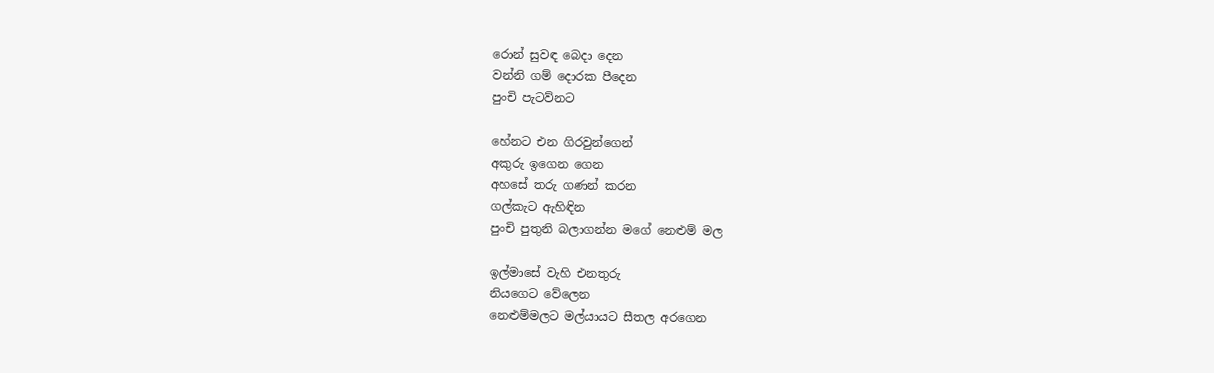රොන් සුවඳ බෙදා දෙන
වන්නි ගම් දොරක පීදෙන
පුංචි පැටව්නට

හේනට එන ගිරවුන්ගෙන්
අකුරු ඉගෙන ගෙන
අහසේ තරු ගණන් කරන
ගල්කැට ඇහිඳින
පුංචි පුතුනි බලාගන්න මගේ නෙළුම් මල

ඉල්මාසේ වැහි එනතුරු
නියගෙට වේලෙන
නෙළුම්මලට මල්යායට සීතල අරගෙන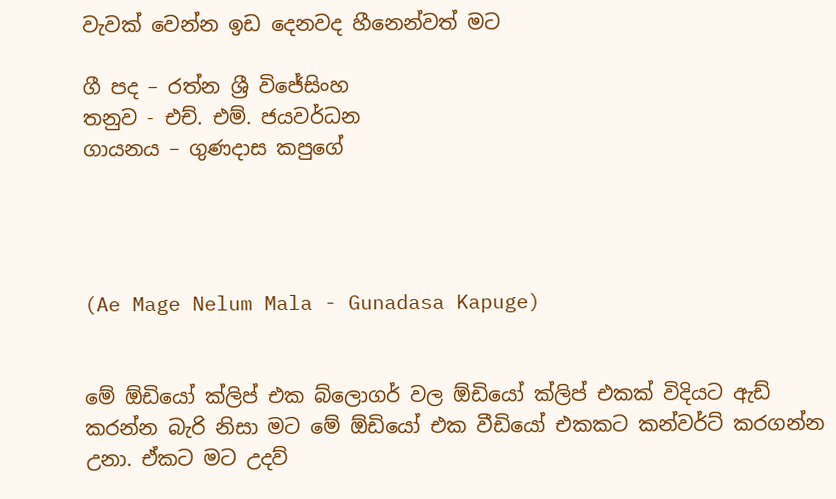වැවක් වෙන්න ඉඩ දෙනවද හීනෙන්වත් මට

ගී පද – රත්න ශ්‍රී විජේසිංහ
තනුව - එච්. එම්. ජයවර්ධන
ගායනය – ගුණදාස කපුගේ




(Ae Mage Nelum Mala - Gunadasa Kapuge)


මේ ඕඩියෝ ක්ලිප් එක බ්ලොගර් වල ඕඩියෝ ක්ලිප් එකක් විදියට ඇඩ් කරන්න බැරි නිසා මට මේ ඕඩියෝ එක වීඩියෝ එකකට කන්වර්ට් කරගන්න උනා. ඒකට මට උදව්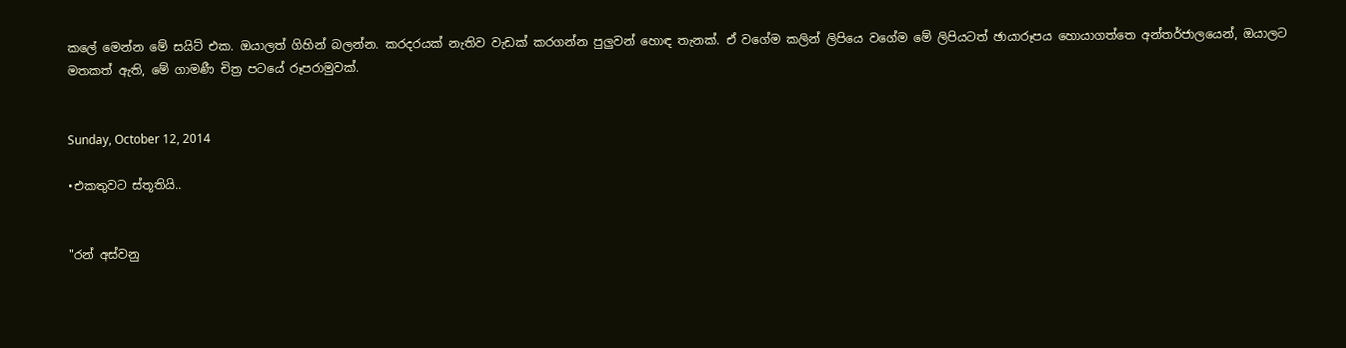කලේ මෙන්න මේ සයිට් එක. ඔයාලත් ගිහින් බලන්න. කරදරයක් නැතිව වැඩක් කරගන්න පුලුවන් හොඳ තැනක්. ඒ වගේම කලින් ලිපියෙ වගේම මේ ලිපියටත් ඡායාරූපය හොයාගත්තෙ අන්තර්ජාලයෙන්, ඔයාලට මතකත් ඇති, මේ ගාමණී චිත්‍ර පටයේ රූපරාමුවක්.


Sunday, October 12, 2014

•එකතුවට ස්තූතියි..


"රන් අස්වනු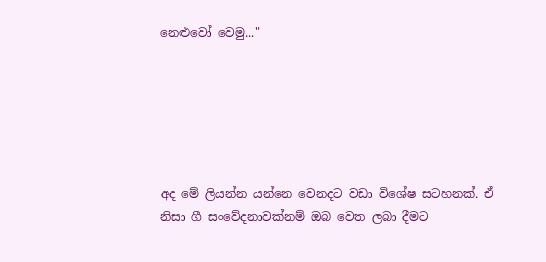නෙළුවෝ වෙමු..."






අද මේ ලියන්න යන්නෙ වෙනදට වඩා විශේෂ සටහනක්. ඒ නිසා ගී සංවේදනාවක්නම් ඔබ වෙත ලබා දීමට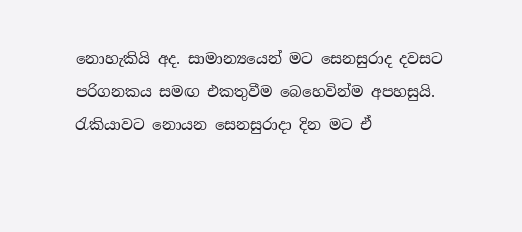නොහැකියි අද. සාමාන්‍යයෙන් මට සෙනසුරාද දවසට පරිගනකය සමඟ එකතුවීම බෙහෙවින්ම අපහසුයි. රැකියාවට නොයන සෙනසුරාදා දින මට ඒ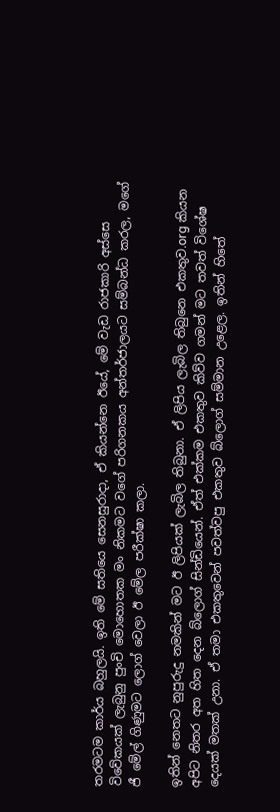තරමටම කාර්ය බහුලයි. ඉති මේ සතියෙ සෙනසුරාදා, ඒ කියන්නෙ ඊයේ, මේ වැඩ රාජකාරි අස්සෙ විවේකයක් ලැබුනු පුංචි මොහොතක මං නිකමට වගේ පරිගනකය අන්තර්ජාලයට සම්බන්ධ කරල, මගේ ජී මේල් ගිණුමට ලොග් වෙලා ඊ මේල පරීක්ෂා කලා.

ඉතින් නෙතට නුපුරුදු නමකින් මට ඊ ලිපියක් ලැබිල තිබුනා. ඒ ලිපිය ලැබිල තිබුනෙ එකතුව.org කියන අපිට නිතර අත හිත දෙන බ්ලොග් සින්ඩියෙන්. ඒත් එක්කම එකතුව කිව්ව ගමන් මට තවත් විශේෂ දෙයක් මතක් උනා. ඒ තමා එකතුවෙන් පවත්වපු එකතුව බ්ලොග් සම්මාන උළෙල. ඉතින් හිතේ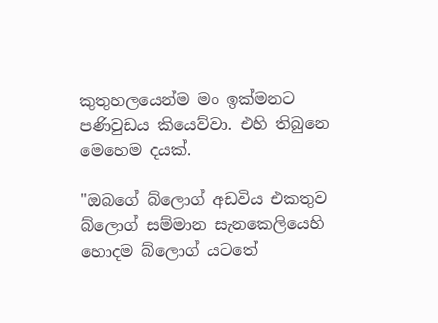කුතුහලයෙන්ම මං ඉක්මනට පණිවුඩය කියෙව්වා. එහි තිබුනෙ මෙහෙම දයක්.

"ඔබගේ බ්ලොග් අඩවිය එකතුව බ්ලොග් සම්මාන සැනකෙලියෙහි හොදම බ්ලොග් යටතේ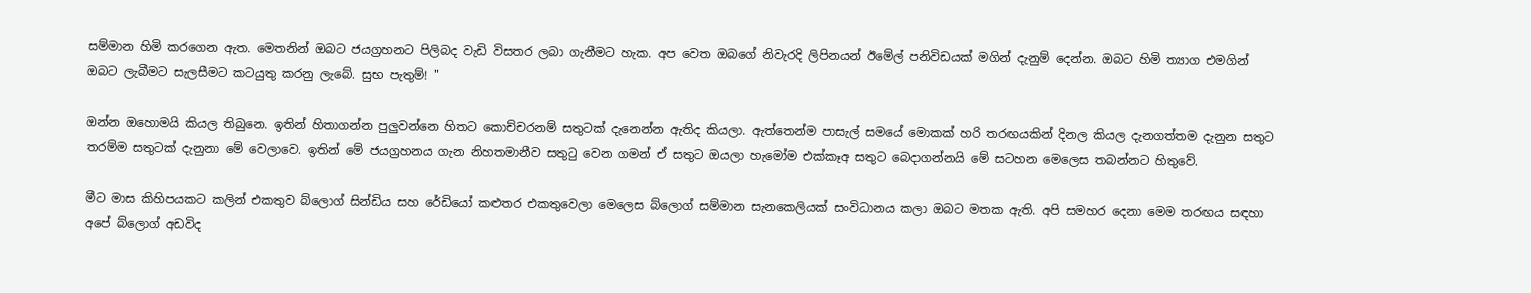සම්මාන හිමි කරගෙන ඇත. මෙතනින් ඔබට ජයග්‍රහනට පිලිබද වැඩි විසතර ලබා ගැනීමට හැක. අප වෙත ඔබගේ නිවැරදි ලිපිනයන් ඊමේල් පනිවිඩයක් මගින් දැනුම් දෙන්න. ඔබට හිමි ත්‍යාග එමගින් ඔබට ලැබීමට සැලසීමට කටයුතු කරනු ලැබේ. සුභ පැතුම්! "

ඔන්න ඔහොමයි කියල තිබුනෙ. ඉතින් හිතාගන්න පුලුවන්නෙ හිතට කොච්චරනම් සතුටක් දැනෙන්න ඇතිද කියලා. ඇත්තෙන්ම පාසැල් සමයේ මොකක් හරි තරඟයකින් දිනල කියල දැනගත්තම දැනුන සතුට තරම්ම සතුටක් දැනුනා මේ වෙලාවෙ. ඉතින් මේ ජයග්‍රහනය ගැන නිහතමානීව සතුටු වෙන ගමන් ඒ සතුට ඔයලා හැමෝම එක්කෑඅ සතුට බෙදාගන්නයි මේ සටහන මෙලෙස තබන්නට හිතුවේ.

මීට මාස කිහිපයකට කලින් එකතුව බ්ලොග් සින්ඩිය සහ රේඩියෝ කළුතර එකතුවෙලා මෙලෙස බ්ලොග් සම්මාන සැනකෙලියක් සංවිධානය කලා ඔබට මතක ඇති. අපි සමහර දෙනා මෙම තරඟය සඳහා අපේ බ්ලොග් අඩවිද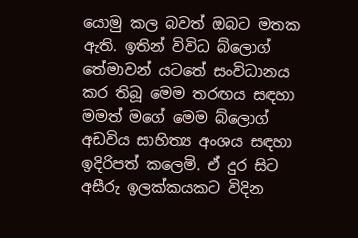යොමු කල බවත් ඔබට මතක ඇති. ඉතින් විවිධ බ්ලොග් තේමාවන් යටතේ සංවිධානය කර තිබූ මෙම තරඟය සඳහා මමත් මගේ මෙම බ්ලොග් අඩවිය සාහිත්‍ය අංශය සඳහා ඉදිරිපත් කලෙමි. ඒ දුර සිට අසීරු ඉලක්කයකට විදින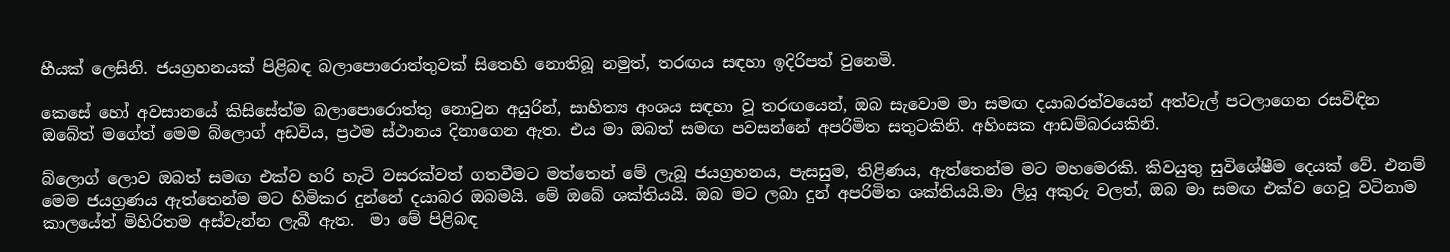හීයක් ලෙසිනි. ජයග්‍රහනයක් පිළිබඳ බලාපොරොත්තුවක් සිතෙහි නොතිබූ නමුත්, තරඟය සඳහා ඉදිරිපත් වුනෙමි.

කෙසේ හෝ අවසානයේ කිසිසේත්ම බලාපොරොත්තු නොවුන අයුරින්, සාහිත්‍ය අංශය සඳහා වූ තරඟයෙන්, ඔබ සැවොම මා සමඟ දයාබරත්වයෙන් අත්වැල් පටලාගෙන රසවිඳින ඔබේත් මගේත් මෙම බ්ලොග් අඩවිය, ප්‍රථම ස්ථානය දිනාගෙන ඇත. එය මා ඔබත් සමඟ පවසන්නේ අපරිමිත සතුටකිනි. අහිංසක ආඩම්බරයකිනි.

බ්ලොග් ලොව ඔබත් සමඟ එක්ව හරි හැටි වසරක්වත් ගතවීමට මත්තෙන් මේ ලැබූ ජයග්‍රහනය, පැසසුම, තිළිණය, ඇත්තෙන්ම මට මහමෙරකි. කිවයුතු සුවිශේෂීම දෙයක් වේ. එනම් මෙම ජයග්‍රණය ඇත්තෙන්ම මට හිමිකර දුන්නේ දයාබර ඔබමයි. මේ ඔබේ ශක්තියයි. ඔබ මට ලබා දුන් අපරිමිත ශක්තියයි.මා ලියූ අකුරු වලත්, ඔබ මා සමඟ එක්ව ගෙවූ වටිනාම කාලයේත් මිහිරිතම අස්වැන්න ලැබී ඇත.  මා මේ පිළිබඳ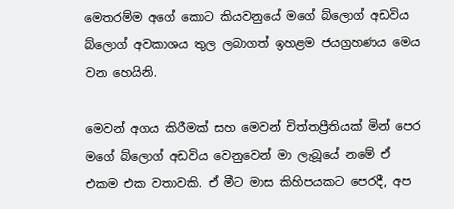මෙතරම්ම අගේ කොට කියවනුයේ මගේ බ්ලොග් අඩවිය බ්ලොග් අවකාශය තුල ලබාගත් ඉහළම ජයග්‍රහණය මෙය වන හෙයිනි.

මෙවන් අගය කිරීමක් සහ මෙවන් චිත්තප්‍රීතියක් මින් පෙර මගේ බ්ලොග් අඩවිය වෙනුවෙන් මා ලැබූයේ නමේ ඒ එකම එක වතාවකි. ඒ මීට මාස කිහිපයකට පෙරදී, අප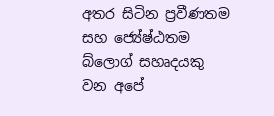අතර සිටින ප්‍රවීණතම සහ ජ්‍යේෂ්ඨතම බ්ලොග් සහෘදයකු වන අපේ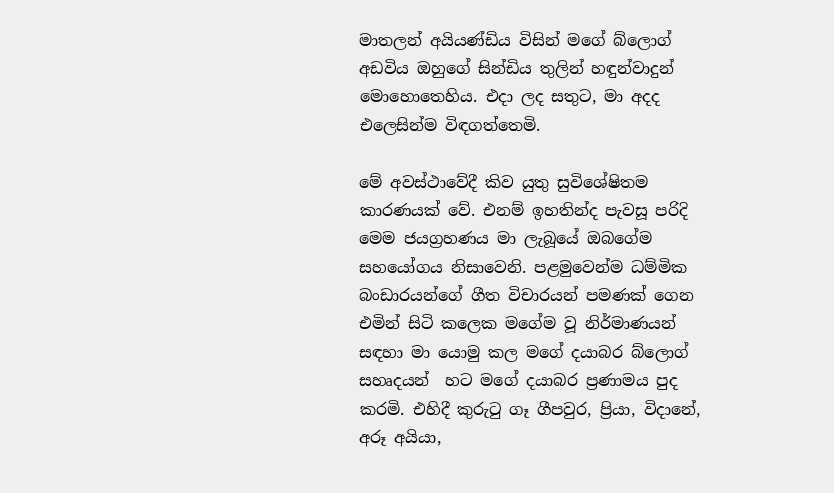මාතලන් අයියණ්ඩිය විසින් මගේ බ්ලොග් අඩවිය ඔහුගේ සින්ඩිය තුලින් හඳුන්වාදුන් මොහොතෙහිය. එදා ලද සතුට, මා අදද එලෙසින්ම විඳගත්තෙමි.

මේ අවස්ථාවේදී කිව යුතු සුවිශේෂිතම කාරණයක් වේ. එනම් ඉහතින්ද පැවසූ පරිදි මෙම ජයග්‍රහණය මා ලැබූයේ ඔබගේම සහයෝගය නිසාවෙනි. පළමුවෙන්ම ධම්මික බංඩාරයන්ගේ ගීත විචාරයන් පමණක් ගෙන එමින් සිටි කලෙක මගේම වූ නිර්මාණයන් සඳහා මා යොමු කල මගේ දයාබර බ්ලොග් සහෘදයන්  හට මගේ දයාබර ප්‍රණාමය පුද කරමි. එහිදී කුරුටු ගෑ ගීපවුර, ප්‍රියා, විදානේ, අරූ අයියා,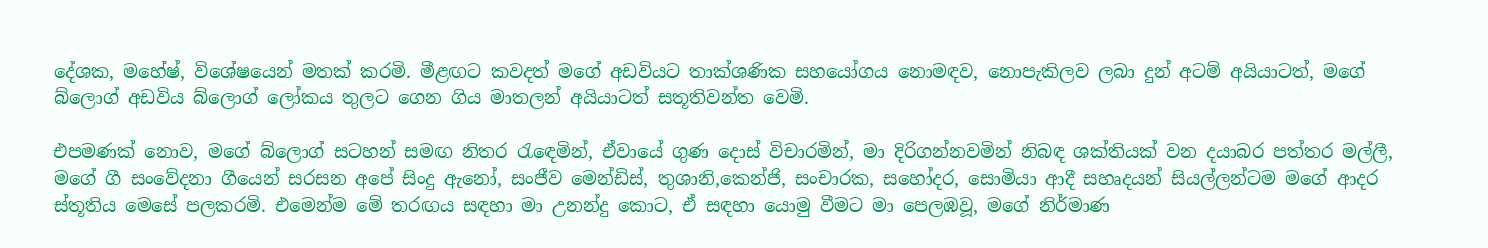දේශක, මහේෂ්, විශේෂයෙන් මතක් කරමි. මීළඟට කවදත් මගේ අඩවියට තාක්ශණික සහයෝගය නොමඳව, නොපැකිලව ලබා දුන් අටම් අයියාටත්, මගේ බ්ලොග් අඩවිය බ්ලොග් ලෝකය තුලට ගෙන ගිය මාතලන් අයියාටත් සතූතිවන්ත වෙමි.

එපමණක් නොව, මගේ බ්ලොග් සටහන් සමඟ නිතර රැඳෙමින්, ඒවායේ ගුණ දොස් විචාරමින්, මා දිරිගන්නවමින් නිබඳ ශක්තියක් වන දයාබර පත්තර මල්ලී, මගේ ගී සංවේදනා ගීයෙන් සරසන අපේ සිංදු ඇනෝ, සංජීව මෙන්ඩිස්, තුශානි,කෙන්ජි, සංචාරක, සහෝදර, සොමියා ආදී සහෘදයන් සියල්ලන්ටම මගේ ආදර ස්තූතිය මෙසේ පලකරමි. එමෙන්ම මේ තරඟය සඳහා මා උනන්දු කොට, ඒ සඳහා යොමු වීමට මා පෙලඹවූ, මගේ නිර්මාණ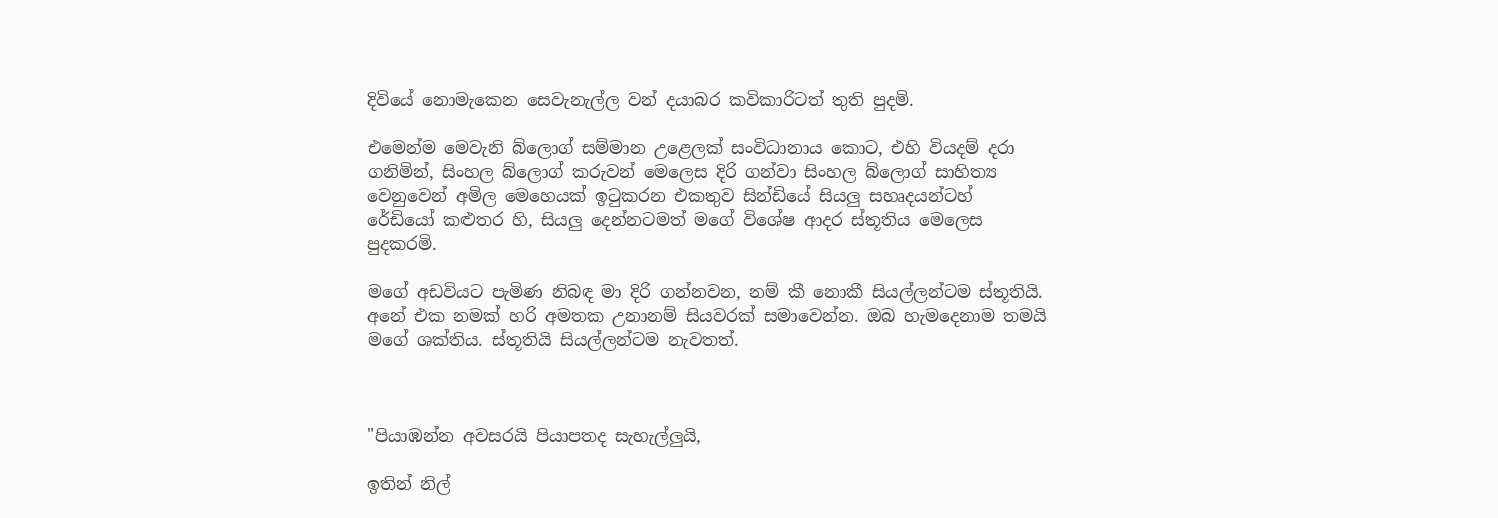දිවියේ නොමැකෙන සෙවැනැල්ල වන් දයාබර කවිකාරිටත් තුති පුදමි.

එමෙන්ම මෙවැනි බ්ලොග් සම්මාන උළෙලක් සංවිධානාය කොට, එහි වියදම් දරා ගනිමින්, සිංහල බ්ලොග් කරුවන් මෙලෙස දිරි ගන්වා සිංහල බ්ලොග් සාහිත්‍ය වෙනුවෙන් අමිල මෙහෙයක් ඉටුකරන එකතුව සින්ඩියේ සියලු සහෘදයන්ටහ් රේඩියෝ කළුතර හි, සියලු දෙන්නටමත් මගේ විශේෂ ආදර ස්තූතිය මෙලෙස පුදකරමි.

මගේ අඩවියට පැමිණ නිබඳ මා දිරි ගන්නවන, නම් කී නොකී සියල්ලන්ටම ස්තූතියි. අනේ එක නමක් හරි අමතක උනානම් සියවරක් සමාවෙන්න. ඔබ හැමදෙනාම තමයි මගේ ශක්තිය. ස්තූතියි සියල්ලන්ටම නැවතත්.



"පියාඹන්න අවසරයි පියාපතද සැහැල්ලුයි,

ඉතින් නිල්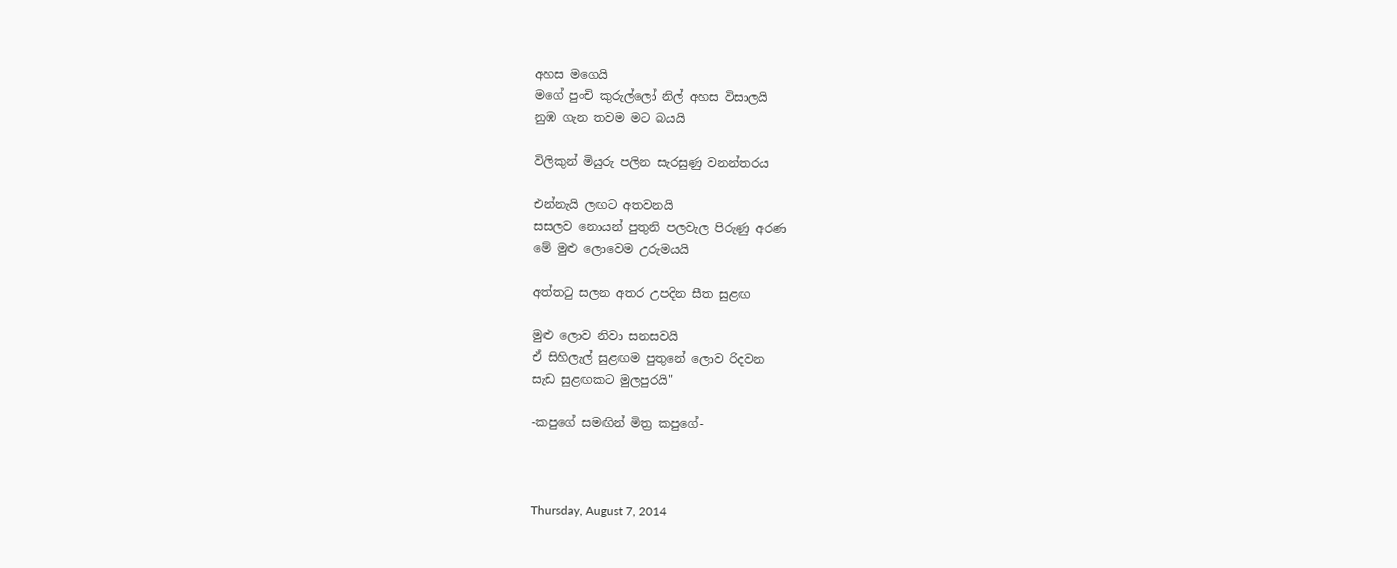අහස මගෙයි
මගේ පුංචි කුරුල්ලෝ නිල් අහස විසාලයි
නුඹ ගැන තවම මට බයයි

විලිකුන් මියුරු පලින සැරසුණු වනන්තරය

එන්නැයි ලඟට අතවනයි
සසලව නොයන් පුතුනි පලවැල පිරුණු අරණ
මේ මුළු ලොවෙම උරුමයයි

අත්ත‍ටු සලන අතර උපදින සීත සුළඟ

මුළු ලොව නිවා සනසවයි
ඒ සිහිලැල් සුළඟම පුතුනේ ලොව රිදවන
සැඩ සුළඟකට මුලපුරයි"

-කපුගේ සමඟින් මිත්‍ර කපුගේ-



Thursday, August 7, 2014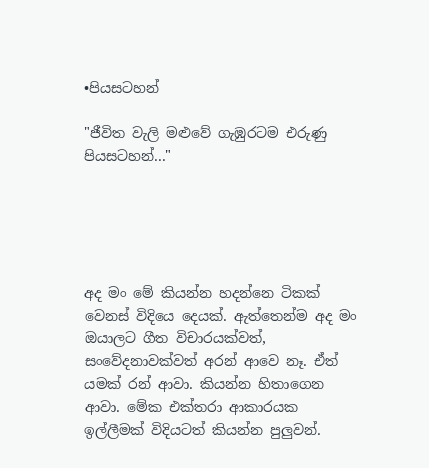•පියසටහන්

"ජීවිත වැලි මළුවේ ගැඹුරටම එරුණු පියසටහන්..."





අද මං මේ කියන්න හදන්නෙ ටිකක් වෙනස් විදියෙ දෙයක්. ඇත්තෙන්ම අද මං ඔයාලට ගීත විචාරයක්වත්, සංවේදනාවක්වත් අරන් ආවෙ නෑ. ඒත් යමක් රන් ආවා. කියන්න හිතාගෙන ආවා. මේක එක්තරා ආකාරයක ඉල්ලීමක් විදියටත් කියන්න පුලුවන්.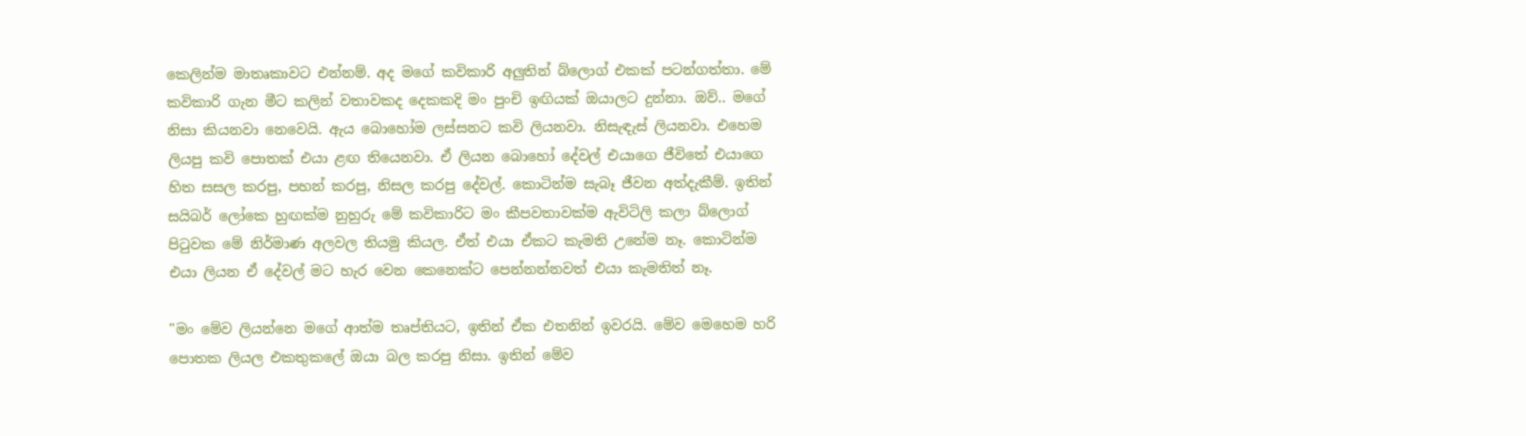කෙලින්ම මාතෘකාවට එන්නම්. අද මගේ කවිකාරි අලුතින් බ්ලොග් එකක් පටන්ගත්තා. මේ කවිකාරි ගැන මීට කලින් වතාවකද දෙකකදි මං පුංචි ඉඟියක් ඔයාලට දුන්නා. ඔව්.. මගේ නිසා කියනවා නෙවෙයි. ඇය බොහෝම ලස්සනට කවි ලියනවා. නිසැඳැස් ලියනවා. එහෙම ලියපු කවි පොතක් එයා ළඟ තියෙනවා. ඒ ලියන බොහෝ දේවල් එයාගෙ ජීවිතේ එයාගෙ හිත සසල කරපු, පහන් කරපු, නිසල කරපු දේවල්. කොටින්ම සැබෑ ජීවන අත්දැකීම්. ඉතින් සයිබර් ලෝකෙ හුඟක්ම නුහුරු මේ කවිකාරිට මං කීපවතාවක්ම ඇවිටිලි කලා බ්ලොග් පිටුවක මේ නිර්මාණ අලවල තියමු කියල. ඒත් එයා ඒකට කැමති උනේම නෑ. කොටින්ම එයා ලියන ඒ දේවල් මට හැර වෙන කෙනෙක්ට පෙන්නන්නවත් එයා කැමතිත් නෑ.

"මං මේව ලියන්නෙ මගේ ආත්ම තෘප්තියට, ඉතින් ඒක එතනින් ඉවරයි. මේව මෙහෙම හරි පොතක ලියල එකතුකලේ ඔයා බල කරපු නිසා. ඉතින් මේව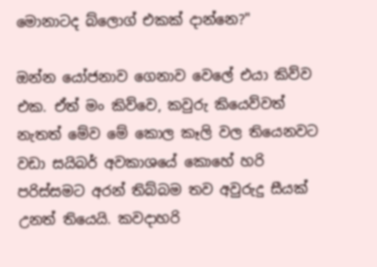මොනාටද බ්ලොග් එකක් දාන්නෙ?"

ඔන්න යෝජනාව ගෙනාව වෙලේ එයා කිව්ව එක. ඒත් මං කිව්වෙ, කවුරු කියෙව්වත් නැතත් මේව මේ කොල කෑලි වල තියෙනවට වඩා සයිබර් අවකාශයේ කොහේ හරි පරිස්සමට අරන් තිබ්බම තව අවුරුදු සීයක් උනත් තියෙයි. කවදාහරි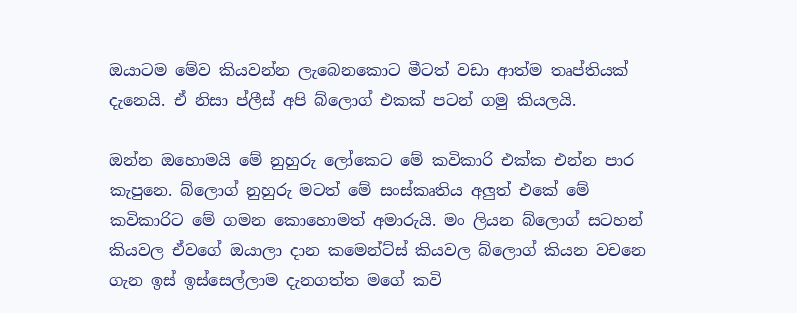ඔයාටම මේව කියවන්න ලැබෙනකොට මීටත් වඩා ආත්ම තෘප්තියක් දැනෙයි. ඒ නිසා ප්ලීස් අපි බ්ලොග් එකක් පටන් ගමු කියලයි.

ඔන්න ඔහොමයි මේ නුහුරු ලෝකෙට මේ කවිකාරි එක්ක එන්න පාර කැපුනෙ. බ්ලොග් නුහුරු මටත් මේ සංස්කෘතිය අලුත් එකේ මේ කවිකාරිට මේ ගමන කොහොමත් අමාරුයි. මං ලියන බ්ලොග් සටහන් කියවල ඒවගේ ඔයාලා දාන කමෙන්ට්ස් කියවල බ්ලොග් කියන වචනෙ ගැන ඉස් ඉස්සෙල්ලාම දැනගත්ත මගේ කවි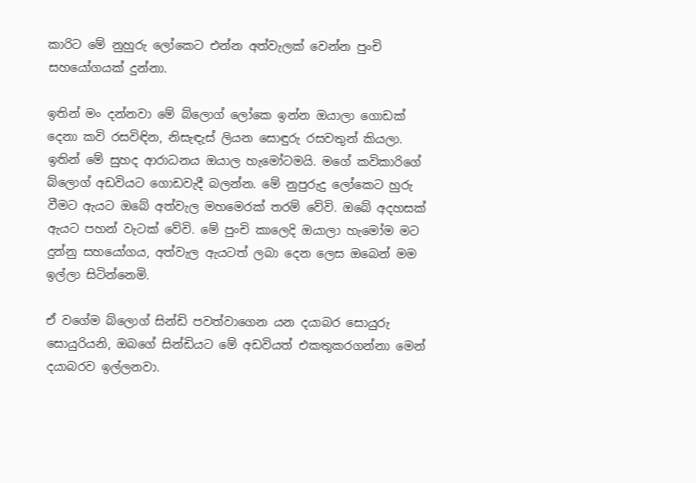කාරිට මේ නුහුරු ලෝකෙට එන්න අත්වැලක් වෙන්න පුංචි සහයෝගයක් දුන්නා.

ඉතින් මං දන්නවා මේ බ්ලොග් ලෝකෙ ඉන්න ඔයාලා ගොඩක් දෙනා කවි රසවිඳින, නිසැඳැස් ලියන සොඳුරු රසවතුන් කියලා. ඉතින් මේ සුහද ආරාධනය ඔයාල හැමෝටමයි. මගේ කවිකාරිගේ බ්ලොග් අඩවියට ගොඩවැදී බලන්න. මේ නුපුරුදු ලෝකෙට හුරු වීමට ඇයට ඔබේ අත්වැල මහමෙරක් තරම් වේවි. ඔබේ අදහසක් ඇයට පහන් වැටක් වේවි. මේ පුංචි කාලෙදි ඔයාලා හැමෝම මට දුන්නු සහයෝගය, අත්වැල ඇයටත් ලබා දෙන ලෙස ඔබෙන් මම ඉල්ලා සිටින්නෙමි.

ඒ වගේම බ්ලොග් සින්ඩි පවත්වාගෙන යන දයාබර සොයුරු සොයුරියනි, ඔබගේ සින්ඩියට මේ අඩවියත් එකතුකරගන්නා මෙන් දයාබරව ඉල්ලනවා.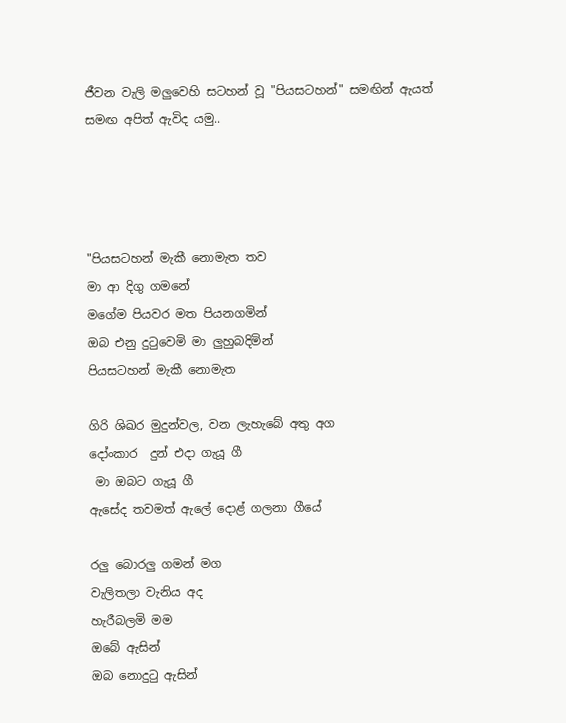ජීවන වැලි මලුවෙහි සටහන් වූ "පියසටහන්" සමඟින් ඇයත් සමඟ අපිත් ඇවිද යමු..




"පියසටහන් මැකී නොමැත තව
මා ආ දිගු ගමනේ
මගේම පියවර මත පියනගමින්
ඔබ එනු දුටුවෙමි මා ලුහුබදිමින්
පියසටහන් මැකී නොමැත

ගිරි ශිඛර මුදුන්වල, වන ලැහැබේ අතු අග
දෝංකාර  දුන් එදා ගැයූ ගී
 මා ඔබට ගැයූ ගී
ඇසේද තවමත් ඇලේ දොළ් ගලනා ගීයේ

රලු බොරලු ගමන් මග
වැලිතලා වැනිය අද
හැරීබලමි මම
ඔබේ ඇසින්
ඔබ නොදුටු ඇසින්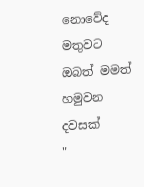නොවේද මතුවට ඔබත් මමත් හමුවන දවසක්
"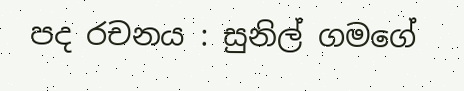පද රචනය : සුනිල් ගමගේ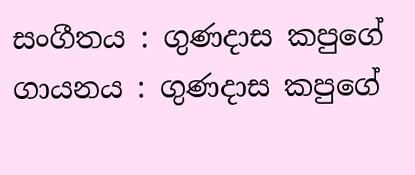සංගීතය : ගුණදාස කපුගේ
ගායනය : ගුණදාස කපුගේ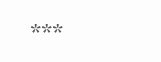***